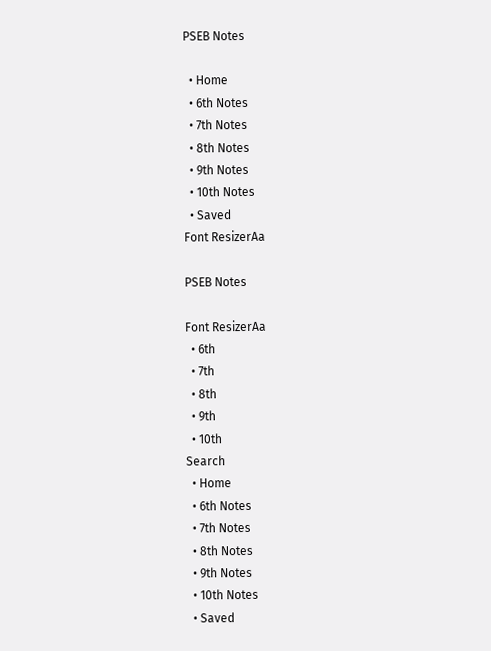PSEB Notes

  • Home
  • 6th Notes
  • 7th Notes
  • 8th Notes
  • 9th Notes
  • 10th Notes
  • Saved
Font ResizerAa

PSEB Notes

Font ResizerAa
  • 6th
  • 7th
  • 8th
  • 9th
  • 10th
Search
  • Home
  • 6th Notes
  • 7th Notes
  • 8th Notes
  • 9th Notes
  • 10th Notes
  • Saved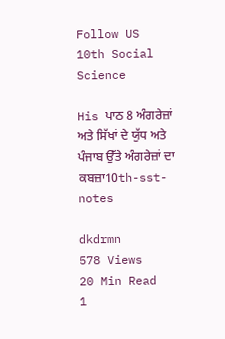Follow US
10th Social Science

His ਪਾਠ 8 ਅੰਗਰੇਜ਼ਾਂ ਅਤੇ ਸਿੱਖਾਂ ਦੇ ਯੁੱਧ ਅਤੇ ਪੰਜਾਬ ਉੱਤੇ ਅੰਗਰੇਜ਼ਾਂ ਦਾ ਕਬਜ਼ਾ10th-sst-notes

dkdrmn
578 Views
20 Min Read
1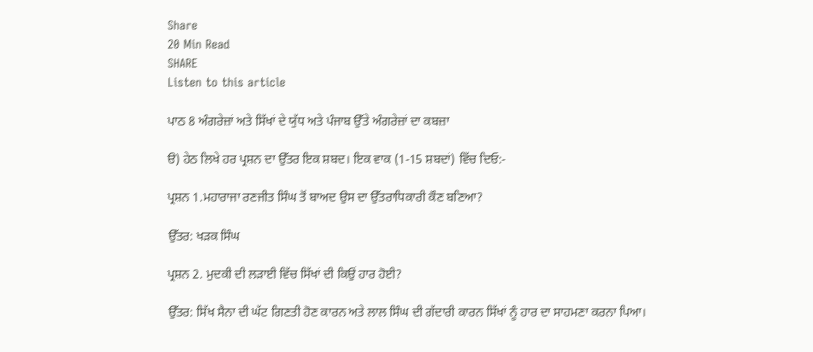Share
20 Min Read
SHARE
Listen to this article

ਪਾਠ 8 ਅੰਗਰੇਜ਼ਾਂ ਅਤੇ ਸਿੱਖਾਂ ਦੇ ਯੁੱਧ ਅਤੇ ਪੰਜਾਬ ਉੱਤੇ ਅੰਗਰੇਜ਼ਾਂ ਦਾ ਕਬਜ਼ਾ

ੳ) ਹੇਠ ਲਿਖੇ ਹਰ ਪ੍ਰਸ਼ਨ ਦਾ ਉੱਤਰ ਇਕ ਸ਼ਬਦ। ਇਕ ਵਾਕ (1-15 ਸ਼ਬਦਾਂ) ਵਿੱਚ ਦਿਓ:-

ਪ੍ਰਸ਼ਨ 1.ਮਹਾਰਾਜਾ ਰਣਜੀਤ ਸਿੰਘ ਤੋਂ ਬਾਅਦ ਉਸ ਦਾ ਉੱਤਰਾਧਿਕਾਰੀ ਕੌਣ ਬਣਿਆ?

ਉੱਤਰ: ਖੜਕ ਸਿੰਘ

ਪ੍ਰਸ਼ਨ 2. ਮੁਦਕੀ ਦੀ ਲੜਾਈ ਵਿੱਚ ਸਿੱਖਾਂ ਦੀ ਕਿਉਂ ਹਾਰ ਹੋਈ?

ਉੱਤਰ: ਸਿੱਖ ਸੈਨਾ ਦੀ ਘੱਟ ਗਿਣਤੀ ਹੋਣ ਕਾਰਨ ਅਤੇ ਲਾਲ ਸਿੰਘ ਦੀ ਗੱਦਾਰੀ ਕਾਰਨ ਸਿੱਖਾਂ ਨੂੰ ਹਾਰ ਦਾ ਸਾਹਮਣਾ ਕਰਨਾ ਪਿਆ।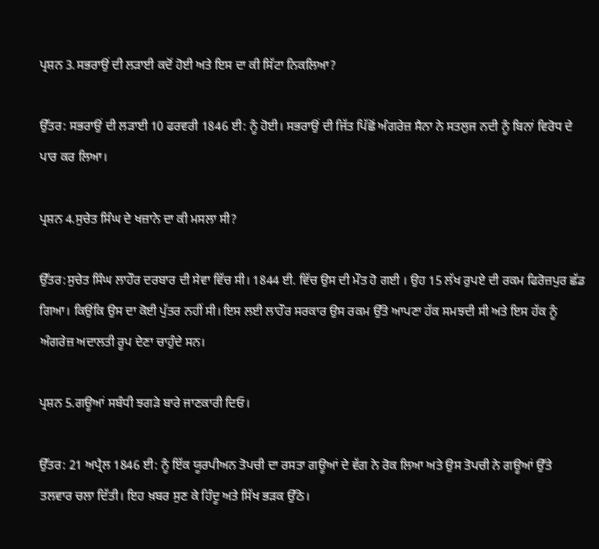ਪ੍ਰਸ਼ਨ 3.ਸਭਰਾਉਂ ਦੀ ਲੜਾਈ ਕਦੋਂ ਹੋਈ ਅਤੇ ਇਸ ਦਾ ਕੀ ਸਿੱਟਾ ਨਿਕਲਿਆ?

ਉੱਤਰ: ਸਭਰਾਉਂ ਦੀ ਲੜਾਈ 10 ਫਰਵਰੀ 1846 ਈ: ਨੂੰ ਹੋਈ। ਸਭਰਾਉਂ ਦੀ ਜਿੱਤ ਪਿੱਛੋਂ ਅੰਗਰੇਜ਼ ਸੈਨਾ ਨੇ ਸਤਲੁਜ ਨਦੀ ਨੂੰ ਬਿਨਾਂ ਵਿਰੋਧ ਦੇ ਪਾਰ ਕਰ ਲਿਆ।

ਪ੍ਰਸ਼ਨ 4.ਸੁਚੇਤ ਸਿੰਘ ਦੇ ਖਜ਼ਾਨੇ ਦਾ ਕੀ ਮਸਲਾ ਸੀ?

ਉੱਤਰ:ਸੁਚੇਤ ਸਿੰਘ ਲਾਹੌਰ ਦਰਬਾਰ ਦੀ ਸੇਵਾ ਵਿੱਚ ਸੀ। 1844 ਈ. ਵਿੱਚ ਉਸ ਦੀ ਮੌਤ ਹੋ ਗਈ । ਉਹ 15 ਲੱਖ ਰੁਪਏ ਦੀ ਰਕਮ ਫਿਰੋਜ਼ਪੁਰ ਛੱਡ ਗਿਆ। ਕਿਉਂਕਿ ਉਸ ਦਾ ਕੋਈ ਪੁੱਤਰ ਨਹੀਂ ਸੀ। ਇਸ ਲਈ ਲਾਹੌਰ ਸਰਕਾਰ ਉਸ ਰਕਮ ਉੱਤੇ ਆਪਣਾ ਹੱਕ ਸਮਝਦੀ ਸੀ ਅਤੇ ਇਸ ਹੱਕ ਨੂੰ ਅੰਗਰੇਜ਼ ਅਦਾਲਤੀ ਰੂਪ ਦੇਣਾ ਚਾਹੁੰਦੇ ਸਨ।

ਪ੍ਰਸ਼ਨ 5.ਗਊਆਂ ਸਬੰਧੀ ਝਗੜੇ ਬਾਰੇ ਜਾਣਕਾਰੀ ਦਿਓ।

ਉੱਤਰ: 21 ਅਪ੍ਰੈਲ 1846 ਈ: ਨੂੰ ਇੱਕ ਯੂਰਪੀਅਨ ਤੋਪਚੀ ਦਾ ਰਸਤਾ ਗਊਆਂ ਦੇ ਵੱਗ ਨੇ ਰੋਕ ਲਿਆ ਅਤੇ ਉਸ ਤੋਪਚੀ ਨੇ ਗਊਆਂ ਉੱਤੇ ਤਲਵਾਰ ਚਲਾ ਦਿੱਤੀ। ਇਹ ਖ਼ਬਰ ਸੁਣ ਕੇ ਹਿੰਦੂ ਅਤੇ ਸਿੱਖ ਭੜਕ ਉੱਠੇ।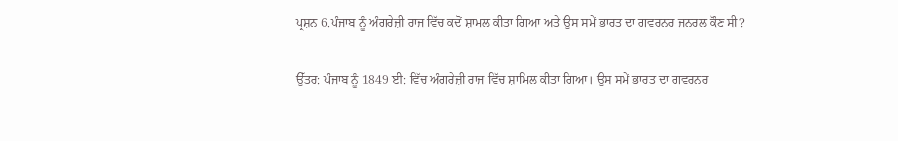ਪ੍ਰਸ਼ਨ 6.ਪੰਜਾਬ ਨੂੰ ਅੰਗਰੇਜ਼ੀ ਰਾਜ ਵਿੱਚ ਕਦੋਂ ਸ਼ਾਮਲ ਕੀਤਾ ਗਿਆ ਅਤੇ ਉਸ ਸਮੇਂ ਭਾਰਤ ਦਾ ਗਵਰਨਰ ਜਨਰਲ ਕੌਣ ਸੀ?

ਉੱਤਰ: ਪੰਜਾਬ ਨੂੰ 1849 ਈ: ਵਿੱਚ ਅੰਗਰੇਜ਼ੀ ਰਾਜ ਵਿੱਚ ਸ਼ਾਮਿਲ ਕੀਤਾ ਗਿਆ। ਉਸ ਸਮੇਂ ਭਾਰਤ ਦਾ ਗਵਰਨਰ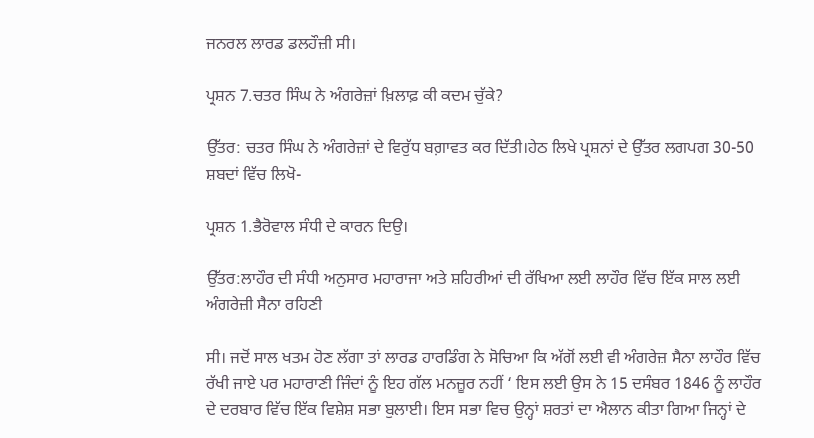ਜਨਰਲ ਲਾਰਡ ਡਲਹੌਜ਼ੀ ਸੀ।

ਪ੍ਰਸ਼ਨ 7.ਚਤਰ ਸਿੰਘ ਨੇ ਅੰਗਰੇਜ਼ਾਂ ਖ਼ਿਲਾਫ਼ ਕੀ ਕਦਮ ਚੁੱਕੇ?

ਉੱਤਰ: ਚਤਰ ਸਿੰਘ ਨੇ ਅੰਗਰੇਜ਼ਾਂ ਦੇ ਵਿਰੁੱਧ ਬਗ਼ਾਵਤ ਕਰ ਦਿੱਤੀ।ਹੇਠ ਲਿਖੇ ਪ੍ਰਸ਼ਨਾਂ ਦੇ ਉੱਤਰ ਲਗਪਗ 30-50 ਸ਼ਬਦਾਂ ਵਿੱਚ ਲਿਖੋ-

ਪ੍ਰਸ਼ਨ 1.ਭੈਰੋਵਾਲ ਸੰਧੀ ਦੇ ਕਾਰਨ ਦਿਉ।

ਉੱਤਰ:ਲਾਹੌਰ ਦੀ ਸੰਧੀ ਅਨੁਸਾਰ ਮਹਾਰਾਜਾ ਅਤੇ ਸ਼ਹਿਰੀਆਂ ਦੀ ਰੱਖਿਆ ਲਈ ਲਾਹੌਰ ਵਿੱਚ ਇੱਕ ਸਾਲ ਲਈ ਅੰਗਰੇਜ਼ੀ ਸੈਨਾ ਰਹਿਣੀ

ਸੀ। ਜਦੋਂ ਸਾਲ ਖਤਮ ਹੋਣ ਲੱਗਾ ਤਾਂ ਲਾਰਡ ਹਾਰਡਿੰਗ ਨੇ ਸੋਚਿਆ ਕਿ ਅੱਗੋਂ ਲਈ ਵੀ ਅੰਗਰੇਜ਼ ਸੈਨਾ ਲਾਹੌਰ ਵਿੱਚ ਰੱਖੀ ਜਾਏ ਪਰ ਮਹਾਰਾਣੀ ਜਿੰਦਾਂ ਨੂੰ ਇਹ ਗੱਲ ਮਨਜ਼ੂਰ ਨਹੀਂ ‘ ਇਸ ਲਈ ਉਸ ਨੇ 15 ਦਸੰਬਰ 1846 ਨੂੰ ਲਾਹੌਰ ਦੇ ਦਰਬਾਰ ਵਿੱਚ ਇੱਕ ਵਿਸ਼ੇਸ਼ ਸਭਾ ਬੁਲਾਈ। ਇਸ ਸਭਾ ਵਿਚ ਉਨ੍ਹਾਂ ਸ਼ਰਤਾਂ ਦਾ ਐਲਾਨ ਕੀਤਾ ਗਿਆ ਜਿਨ੍ਹਾਂ ਦੇ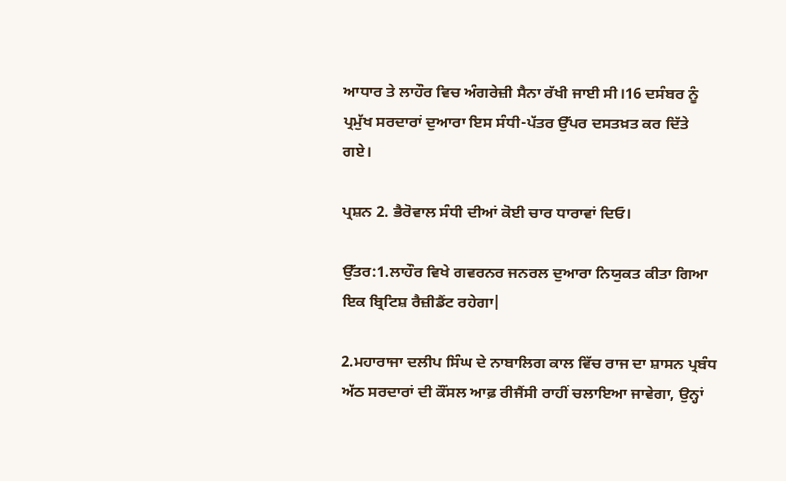ਆਧਾਰ ਤੇ ਲਾਹੌਰ ਵਿਚ ਅੰਗਰੇਜ਼ੀ ਸੈਨਾ ਰੱਖੀ ਜਾਈ ਸੀ।16 ਦਸੰਬਰ ਨੂੰ ਪ੍ਰਮੁੱਖ ਸਰਦਾਰਾਂ ਦੁਆਰਾ ਇਸ ਸੰਧੀ-ਪੱਤਰ ਉੱਪਰ ਦਸਤਖ਼ਤ ਕਰ ਦਿੱਤੇ ਗਏ।

ਪ੍ਰਸ਼ਨ 2. ਭੈਰੋਵਾਲ ਸੰਧੀ ਦੀਆਂ ਕੋਈ ਚਾਰ ਧਾਰਾਵਾਂ ਦਿਓ।

ਉੱਤਰ:1.ਲਾਹੌਰ ਵਿਖੇ ਗਵਰਨਰ ਜਨਰਲ ਦੁਆਰਾ ਨਿਯੁਕਤ ਕੀਤਾ ਗਿਆ ਇਕ ਬ੍ਰਿਟਿਸ਼ ਰੈਜ਼ੀਡੈਂਟ ਰਹੇਗਾ|

2.ਮਹਾਰਾਜਾ ਦਲੀਪ ਸਿੰਘ ਦੇ ਨਾਬਾਲਿਗ ਕਾਲ ਵਿੱਚ ਰਾਜ ਦਾ ਸ਼ਾਸਨ ਪ੍ਰਬੰਧ ਅੱਠ ਸਰਦਾਰਾਂ ਦੀ ਕੌਂਸਲ ਆਫ਼ ਰੀਜੈਂਸੀ ਰਾਹੀਂ ਚਲਾਇਆ ਜਾਵੇਗਾ, ਉਨ੍ਹਾਂ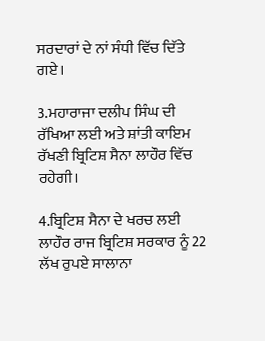ਸਰਦਾਰਾਂ ਦੇ ਨਾਂ ਸੰਧੀ ਵਿੱਚ ਦਿੱਤੇ ਗਏ।

3.ਮਹਾਰਾਜਾ ਦਲੀਪ ਸਿੰਘ ਦੀ ਰੱਖਿਆ ਲਈ ਅਤੇ ਸ਼ਾਂਤੀ ਕਾਇਮ ਰੱਖਣੀ ਬ੍ਰਿਟਿਸ਼ ਸੈਨਾ ਲਾਹੌਰ ਵਿੱਚ ਰਹੇਗੀ।

4.ਬ੍ਰਿਟਿਸ਼ ਸੈਨਾ ਦੇ ਖਰਚ ਲਈ ਲਾਹੌਰ ਰਾਜ ਬ੍ਰਿਟਿਸ਼ ਸਰਕਾਰ ਨੂੰ 22 ਲੱਖ ਰੁਪਏ ਸਾਲਾਨਾ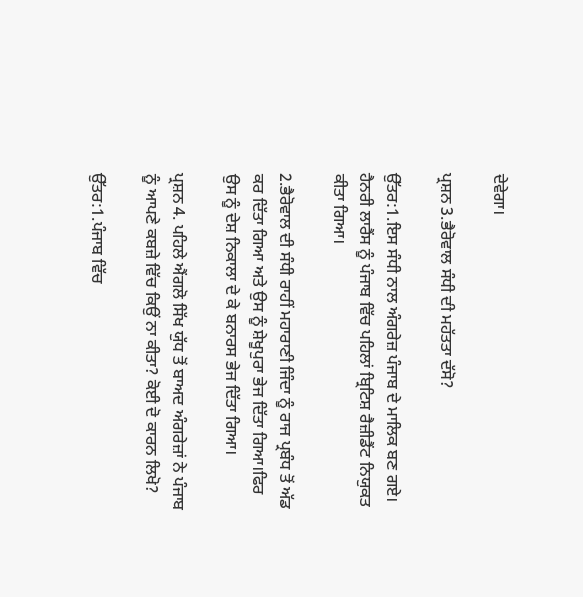ਦੇਵੇਗਾ।

ਪ੍ਰਸ਼ਨ 3.ਭੈਰੋਵਾਲ ਸੰਧੀ ਦੀ ਮਹੱਤਤਾ ਦੱਸੋ?

ਉੱਤਰ:1.ਇਸ ਸੰਧੀ ਨਾਲ ਅੰਗਰੇਜ਼ ਪੰਜਾਬ ਦੇ ਮਾਲਿਕ ਬਣ ਗਏ। ਹੈਨਰੀ ਲਾਰੈਂਸ ਨੂੰ ਪੰਜਾਬ ਵਿੱਚ ਪਹਿਲਾਂ ਬ੍ਰਿਟਿਸ਼ ਰੈਜ਼ੀਡੈਂਟ ਨਿਯੁਕਤ ਕੀਤਾ ਗਿਆ।

2.ਭੈਰੋਵਾਲ ਦੀ ਸੰਧੀ ਰਾਹੀਂ ਮਹਾਰਾਣੀ ਜਿੰਦਾ ਨੂੰ ਰਾਜ ਪ੍ਰਬੰਧ ਤੋਂ ਅੱਡ ਕਰ ਦਿੱਤਾ ਗਿਆ ਅਤੇ ਉਸ ਨੂੰ ਸ਼ੇਖੂਪੁਰਾ ਭੇਜ ਦਿੱਤਾ ਗਿਆ।ਫਿਰ ਉਸ ਨੂੰ ਦੇਸ਼ ਨਿਕਾਲਾ ਦੇ ਕੇ ਬਨਾਰਸ ਭੇਜ ਦਿੱਤਾ ਗਿਆ।

ਪ੍ਰਸ਼ਨ 4. ਪਹਿਲੇ ਐਂਗਲੋ ਸਿੱਖ ਯੁੱਧ ਤੋਂ ਬਾਅਦ ਅੰਗਰੇਜ਼ਾਂ ਨੇ ਪੰਜਾਬ ਨੂੰ ਆਪਣੇ ਕਬਜ਼ੇ ਵਿੱਚ ਕਿਉਂ ਨਾ ਕੀਤਾ? ਕੋਈ ਦੋ ਕਾਰਨ ਲਿਖੋ?

ਉੱਤਰ:1.ਪੰਜਾਬ ਵਿੱਚ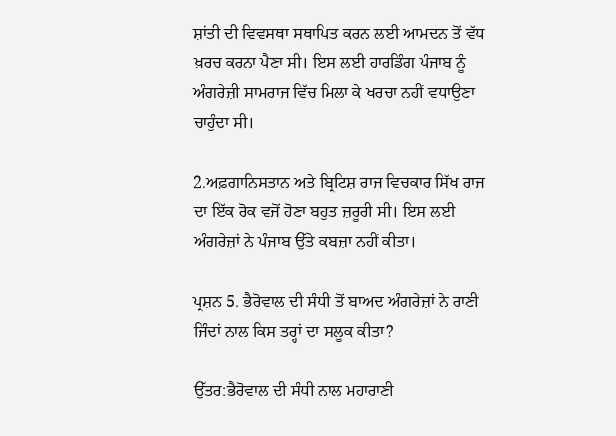ਸ਼ਾਂਤੀ ਦੀ ਵਿਵਸਥਾ ਸਥਾਪਿਤ ਕਰਨ ਲਈ ਆਮਦਨ ਤੋਂ ਵੱਧ ਖ਼ਰਚ ਕਰਨਾ ਪੈਣਾ ਸੀ। ਇਸ ਲਈ ਹਾਰਡਿੰਗ ਪੰਜਾਬ ਨੂੰ ਅੰਗਰੇਜ਼ੀ ਸਾਮਰਾਜ ਵਿੱਚ ਮਿਲਾ ਕੇ ਖਰਚਾ ਨਹੀਂ ਵਧਾਉਣਾ ਚਾਹੁੰਦਾ ਸੀ।

2.ਅਫ਼ਗਾਨਿਸਤਾਨ ਅਤੇ ਬ੍ਰਿਟਿਸ਼ ਰਾਜ ਵਿਚਕਾਰ ਸਿੱਖ ਰਾਜ ਦਾ ਇੱਕ ਰੋਕ ਵਜੋਂ ਹੋਣਾ ਬਹੁਤ ਜ਼ਰੂਰੀ ਸੀ। ਇਸ ਲਈ ਅੰਗਰੇਜ਼ਾਂ ਨੇ ਪੰਜਾਬ ਉੱਤੇ ਕਬਜ਼ਾ ਨਹੀਂ ਕੀਤਾ।

ਪ੍ਰਸ਼ਨ 5. ਭੈਰੋਵਾਲ ਦੀ ਸੰਧੀ ਤੋਂ ਬਾਅਦ ਅੰਗਰੇਜ਼ਾਂ ਨੇ ਰਾਣੀ ਜਿੰਦਾਂ ਨਾਲ ਕਿਸ ਤਰ੍ਹਾਂ ਦਾ ਸਲੂਕ ਕੀਤਾ?

ਉੱਤਰ:ਭੈਰੋਵਾਲ ਦੀ ਸੰਧੀ ਨਾਲ ਮਹਾਰਾਣੀ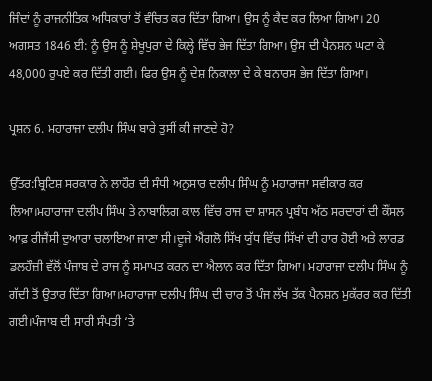ਜਿੰਦਾਂ ਨੂੰ ਰਾਜਨੀਤਿਕ ਅਧਿਕਾਰਾਂ ਤੋਂ ਵੰਚਿਤ ਕਰ ਦਿੱਤਾ ਗਿਆ। ਉਸ ਨੂੰ ਕੈਦ ਕਰ ਲਿਆ ਗਿਆ। 20 ਅਗਸਤ 1846 ਈ: ਨੂੰ ਉਸ ਨੂੰ ਸ਼ੇਖੂਪੁਰਾ ਦੇ ਕਿਲ੍ਹੇ ਵਿੱਚ ਭੇਜ ਦਿੱਤਾ ਗਿਆ। ਉਸ ਦੀ ਪੈਨਸ਼ਨ ਘਟਾ ਕੇ 48,000 ਰੁਪਏ ਕਰ ਦਿੱਤੀ ਗਈ। ਫਿਰ ਉਸ ਨੂੰ ਦੇਸ਼ ਨਿਕਾਲਾ ਦੇ ਕੇ ਬਨਾਰਸ ਭੇਜ ਦਿੱਤਾ ਗਿਆ।

ਪ੍ਰਸ਼ਨ 6. ਮਹਾਰਾਜਾ ਦਲੀਪ ਸਿੰਘ ਬਾਰੇ ਤੁਸੀਂ ਕੀ ਜਾਣਦੇ ਹੋ?

ਉੱਤਰ:ਬ੍ਰਿਟਿਸ਼ ਸਰਕਾਰ ਨੇ ਲਾਹੌਰ ਦੀ ਸੰਧੀ ਅਨੁਸਾਰ ਦਲੀਪ ਸਿੰਘ ਨੂੰ ਮਹਾਰਾਜਾ ਸਵੀਕਾਰ ਕਰ ਲਿਆ।ਮਹਾਰਾਜਾ ਦਲੀਪ ਸਿੰਘ ਤੇ ਨਾਬਾਲਿਗ ਕਾਲ ਵਿੱਚ ਰਾਜ ਦਾ ਸ਼ਾਸਨ ਪ੍ਰਬੰਧ ਅੱਠ ਸਰਦਾਰਾਂ ਦੀ ਕੌਂਸਲ ਆਫ਼ ਰੀਜੈਂਸੀ ਦੁਆਰਾ ਚਲਾਇਆ ਜਾਣਾ ਸੀ।ਦੂਜੇ ਐਂਗਲੋ ਸਿੱਖ ਯੁੱਧ ਵਿੱਚ ਸਿੱਖਾਂ ਦੀ ਹਾਰ ਹੋਈ ਅਤੇ ਲਾਰਡ ਡਲਹੌਜ਼ੀ ਵੱਲੋਂ ਪੰਜਾਬ ਦੇ ਰਾਜ ਨੂੰ ਸਮਾਪਤ ਕਰਨ ਦਾ ਐਲਾਨ ਕਰ ਦਿੱਤਾ ਗਿਆ। ਮਹਾਰਾਜਾ ਦਲੀਪ ਸਿੰਘ ਨੂੰ ਗੱਦੀ ਤੋਂ ਉਤਾਰ ਦਿੱਤਾ ਗਿਆ।ਮਹਾਰਾਜਾ ਦਲੀਪ ਸਿੰਘ ਦੀ ਚਾਰ ਤੋਂ ਪੰਜ ਲੱਖ ਤੱਕ ਪੈਨਸ਼ਨ ਮੁਕੱਰਰ ਕਰ ਦਿੱਤੀ ਗਈ।ਪੰਜਾਬ ਦੀ ਸਾਰੀ ਸੰਪਤੀ ‘ਤੇ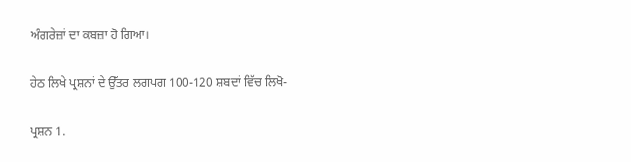ਅੰਗਰੇਜ਼ਾਂ ਦਾ ਕਬਜ਼ਾ ਹੋ ਗਿਆ।

ਹੇਠ ਲਿਖੇ ਪ੍ਰਸ਼ਨਾਂ ਦੇ ਉੱਤਰ ਲਗਪਗ 100-120 ਸ਼ਬਦਾਂ ਵਿੱਚ ਲਿਖੋ-

ਪ੍ਰਸ਼ਨ 1.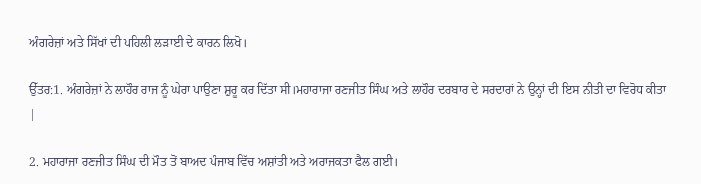ਅੰਗਰੇਜ਼ਾਂ ਅਤੇ ਸਿੱਖਾਂ ਦੀ ਪਹਿਲੀ ਲੜਾਈ ਦੇ ਕਾਰਨ ਲਿਖੋ।

ਉੱਤਰ:1. ਅੰਗਰੇਜ਼ਾਂ ਨੇ ਲਾਹੌਰ ਰਾਜ ਨੂੰ ਘੇਰਾ ਪਾਉਣਾ ਸ਼ੁਰੂ ਕਰ ਦਿੱਤਾ ਸੀ।ਮਹਾਰਾਜਾ ਰਣਜੀਤ ਸਿੰਘ ਅਤੇ ਲਾਹੌਰ ਦਰਬਾਰ ਦੇ ਸਰਦਾਰਾਂ ਨੇ ਉਨ੍ਹਾਂ ਦੀ ਇਸ ਨੀਤੀ ਦਾ ਵਿਰੋਧ ਕੀਤਾ |

2. ਮਹਾਰਾਜਾ ਰਣਜੀਤ ਸਿੰਘ ਦੀ ਮੌਤ ਤੋਂ ਬਾਅਦ ਪੰਜਾਬ ਵਿੱਚ ਅਸ਼ਾਂਤੀ ਅਤੇ ਅਰਾਜਕਤਾ ਫੈਲ ਗਈ।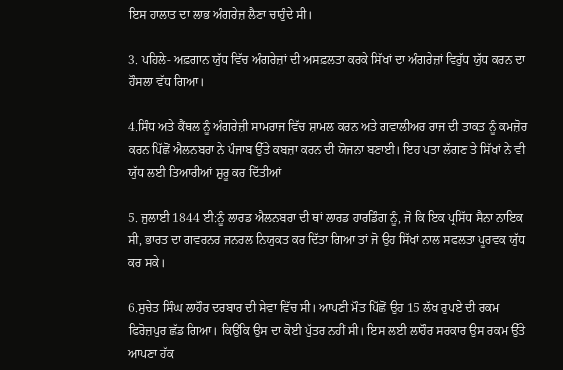ਇਸ ਹਾਲਾਤ ਦਾ ਲਾਭ ਅੰਗਰੇਜ਼ ਲੈਣਾ ਚਾਹੁੰਦੇ ਸੀ।

3. ਪਹਿਲੇ- ਅਫ਼ਗਾਨ ਯੁੱਧ ਵਿੱਚ ਅੰਗਰੇਜ਼ਾਂ ਦੀ ਅਸਫ਼ਲਤਾ ਕਰਕੇ ਸਿੱਖਾਂ ਦਾ ਅੰਗਰੇਜ਼ਾਂ ਵਿਰੁੱਧ ਯੁੱਧ ਕਰਨ ਦਾ ਹੌਸਲਾ ਵੱਧ ਗਿਆ।

4.ਸਿੰਧ ਅਤੇ ਕੈਂਥਲ ਨੂੰ ਅੰਗਰੇਜ਼ੀ ਸਾਮਰਾਜ ਵਿੱਚ ਸ਼ਾਮਲ ਕਰਨ ਅਤੇ ਗਵਾਲੀਅਰ ਰਾਜ ਦੀ ਤਾਕਤ ਨੂੰ ਕਮਜ਼ੋਰ ਕਰਨ ਪਿੱਛੋਂ ਐਲਨਬਰਾ ਨੇ ਪੰਜਾਬ ਉੱਤੇ ਕਬਜ਼ਾ ਕਰਨ ਦੀ ਯੋਜਨਾ ਬਣਾਈ। ਇਹ ਪਤਾ ਲੱਗਣ ਤੇ ਸਿੱਖਾਂ ਨੇ ਵੀ ਯੁੱਧ ਲਈ ਤਿਆਰੀਆਂ ਸ਼ੁਰੂ ਕਰ ਦਿੱਤੀਆਂ

5. ਜੁਲਾਈ 1844 ਈ:ਨੂੰ ਲਾਰਡ ਐਲਨਬਰਾ ਦੀ ਥਾਂ ਲਾਰਡ ਹਾਰਡਿੰਗ ਨੂੰ, ਜੋ ਕਿ ਇਕ ਪ੍ਰਸਿੱਧ ਸੈਨਾ ਨਾਇਕ ਸੀ, ਭਾਰਤ ਦਾ ਗਵਰਨਰ ਜਨਰਲ ਨਿਯੁਕਤ ਕਰ ਦਿੱਤਾ ਗਿਆ ਤਾਂ ਜੋ ਉਹ ਸਿੱਖਾਂ ਨਾਲ ਸਫਲਤਾ ਪੂਰਵਕ ਯੁੱਧ ਕਰ ਸਕੇ।

6.ਸੁਚੇਤ ਸਿੰਘ ਲਾਹੌਰ ਦਰਬਾਰ ਦੀ ਸੇਵਾ ਵਿੱਚ ਸੀ। ਆਪਣੀ ਮੌਤ ਪਿੱਛੋਂ ਉਹ 15 ਲੱਖ ਰੁਪਏ ਦੀ ਰਕਮ ਫਿਰੋਜ਼ਪੁਰ ਛੱਡ ਗਿਆ। ਕਿਉਂਕਿ ਉਸ ਦਾ ਕੋਈ ਪੁੱਤਰ ਨਹੀਂ ਸੀ। ਇਸ ਲਈ ਲਾਹੌਰ ਸਰਕਾਰ ਉਸ ਰਕਮ ਉੱਤੇ ਆਪਣਾ ਹੱਕ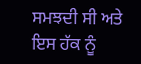ਸਮਝਦੀ ਸੀ ਅਤੇ ਇਸ ਹੱਕ ਨੂੰ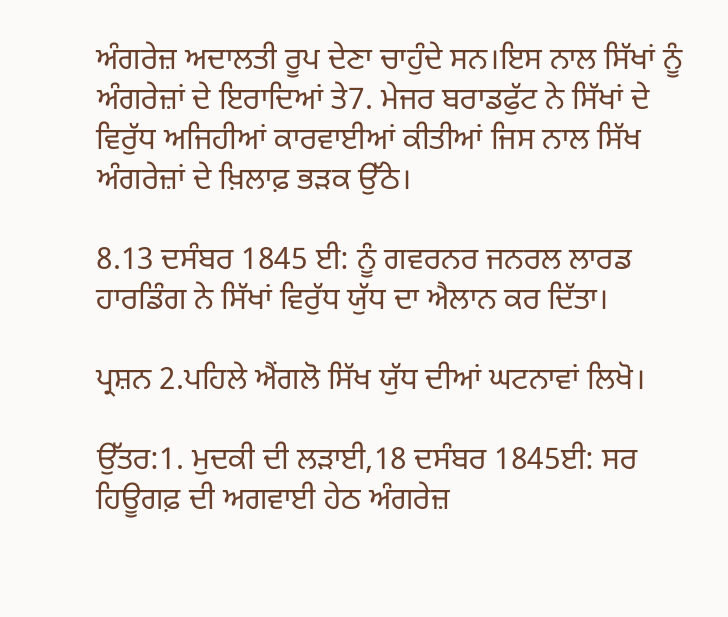ਅੰਗਰੇਜ਼ ਅਦਾਲਤੀ ਰੂਪ ਦੇਣਾ ਚਾਹੁੰਦੇ ਸਨ।ਇਸ ਨਾਲ ਸਿੱਖਾਂ ਨੂੰ ਅੰਗਰੇਜ਼ਾਂ ਦੇ ਇਰਾਦਿਆਂ ਤੇ7. ਮੇਜਰ ਬਰਾਡਫੁੱਟ ਨੇ ਸਿੱਖਾਂ ਦੇ ਵਿਰੁੱਧ ਅਜਿਹੀਆਂ ਕਾਰਵਾਈਆਂ ਕੀਤੀਆਂ ਜਿਸ ਨਾਲ ਸਿੱਖ ਅੰਗਰੇਜ਼ਾਂ ਦੇ ਖ਼ਿਲਾਫ਼ ਭੜਕ ਉੱਠੇ।

8.13 ਦਸੰਬਰ 1845 ਈ: ਨੂੰ ਗਵਰਨਰ ਜਨਰਲ ਲਾਰਡ ਹਾਰਡਿੰਗ ਨੇ ਸਿੱਖਾਂ ਵਿਰੁੱਧ ਯੁੱਧ ਦਾ ਐਲਾਨ ਕਰ ਦਿੱਤਾ।

ਪ੍ਰਸ਼ਨ 2.ਪਹਿਲੇ ਐਂਗਲੋ ਸਿੱਖ ਯੁੱਧ ਦੀਆਂ ਘਟਨਾਵਾਂ ਲਿਖੋ।

ਉੱਤਰ:1. ਮੁਦਕੀ ਦੀ ਲੜਾਈ,18 ਦਸੰਬਰ 1845ਈ: ਸਰ ਹਿਊਗਫ਼ ਦੀ ਅਗਵਾਈ ਹੇਠ ਅੰਗਰੇਜ਼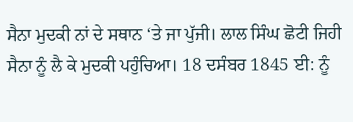ਸੈਨਾ ਮੁਦਕੀ ਨਾਂ ਦੇ ਸਥਾਨ ‘ਤੇ ਜਾ ਪੁੱਜੀ। ਲਾਲ ਸਿੰਘ ਛੋਟੀ ਜਿਹੀ ਸੈਨਾ ਨੂੰ ਲੈ ਕੇ ਮੁਦਕੀ ਪਹੁੰਚਿਆ। 18 ਦਸੰਬਰ 1845 ਈ: ਨੂੰ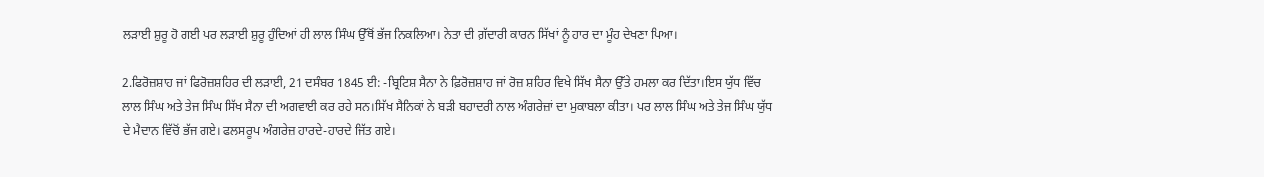ਲੜਾਈ ਸ਼ੁਰੂ ਹੋ ਗਈ ਪਰ ਲੜਾਈ ਸ਼ੁਰੂ ਹੁੰਦਿਆਂ ਹੀ ਲਾਲ ਸਿੰਘ ਉੱਥੋਂ ਭੱਜ ਨਿਕਲਿਆ। ਨੇਤਾ ਦੀ ਗ਼ੱਦਾਰੀ ਕਾਰਨ ਸਿੱਖਾਂ ਨੂੰ ਹਾਰ ਦਾ ਮੂੰਹ ਦੇਖਣਾ ਪਿਆ।

2.ਫਿਰੋਜ਼ਸ਼ਾਹ ਜਾਂ ਫਿਰੋਜ਼ਸ਼ਹਿਰ ਦੀ ਲੜਾਈ, 21 ਦਸੰਬਰ 1845 ਈ: -ਬ੍ਰਿਟਿਸ਼ ਸੈਨਾ ਨੇ ਫ਼ਿਰੋਜ਼ਸ਼ਾਹ ਜਾਂ ਰੋਜ਼ ਸ਼ਹਿਰ ਵਿਖੇ ਸਿੱਖ ਸੈਨਾ ਉੱਤੇ ਹਮਲਾ ਕਰ ਦਿੱਤਾ।ਇਸ ਯੁੱਧ ਵਿੱਚ ਲਾਲ ਸਿੰਘ ਅਤੇ ਤੇਜ ਸਿੰਘ ਸਿੱਖ ਸੈਨਾ ਦੀ ਅਗਵਾਈ ਕਰ ਰਹੇ ਸਨ।ਸਿੱਖ ਸੈਨਿਕਾਂ ਨੇ ਬੜੀ ਬਹਾਦਰੀ ਨਾਲ ਅੰਗਰੇਜ਼ਾਂ ਦਾ ਮੁਕਾਬਲਾ ਕੀਤਾ। ਪਰ ਲਾਲ ਸਿੰਘ ਅਤੇ ਤੇਜ ਸਿੰਘ ਯੁੱਧ ਦੇ ਮੈਦਾਨ ਵਿੱਚੋਂ ਭੱਜ ਗਏ। ਫਲਸਰੂਪ ਅੰਗਰੇਜ਼ ਹਾਰਦੇ-ਹਾਰਦੇ ਜਿੱਤ ਗਏ।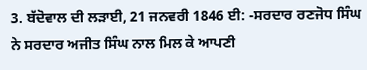3. ਬੱਦੋਵਾਲ ਦੀ ਲੜਾਈ, 21 ਜਨਵਰੀ 1846 ਈ: -ਸਰਦਾਰ ਰਣਜੋਧ ਸਿੰਘ ਨੇ ਸਰਦਾਰ ਅਜੀਤ ਸਿੰਘ ਨਾਲ ਮਿਲ ਕੇ ਆਪਣੀ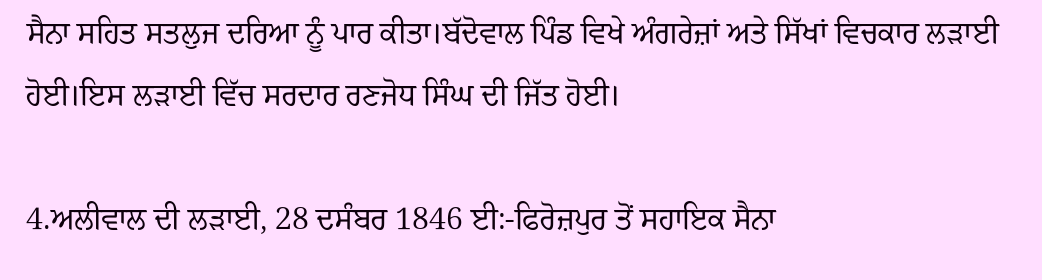ਸੈਨਾ ਸਹਿਤ ਸਤਲੁਜ ਦਰਿਆ ਨੂੰ ਪਾਰ ਕੀਤਾ।ਬੱਦੋਵਾਲ ਪਿੰਡ ਵਿਖੇ ਅੰਗਰੇਜ਼ਾਂ ਅਤੇ ਸਿੱਖਾਂ ਵਿਚਕਾਰ ਲੜਾਈ ਹੋਈ।ਇਸ ਲੜਾਈ ਵਿੱਚ ਸਰਦਾਰ ਰਣਜੋਧ ਸਿੰਘ ਦੀ ਜਿੱਤ ਹੋਈ।

4.ਅਲੀਵਾਲ ਦੀ ਲੜਾਈ, 28 ਦਸੰਬਰ 1846 ਈ:-ਫਿਰੋਜ਼ਪੁਰ ਤੋਂ ਸਹਾਇਕ ਸੈਨਾ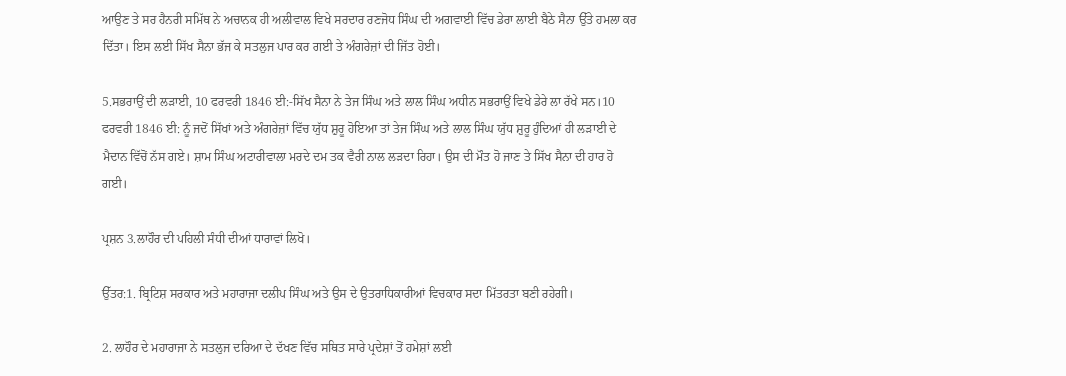ਆਉਣ ਤੇ ਸਰ ਹੈਨਰੀ ਸਮਿੱਥ ਨੇ ਅਚਾਨਕ ਹੀ ਅਲੀਵਾਲ ਵਿਖੇ ਸਰਦਾਰ ਰਣਜੋਧ ਸਿੰਘ ਦੀ ਅਗਵਾਈ ਵਿੱਚ ਡੇਰਾ ਲਾਈ ਬੈਠੇ ਸੈਨਾ ਉੱਤੇ ਹਮਲਾ ਕਰ ਦਿੱਤਾ। ਇਸ ਲਈ ਸਿੱਖ ਸੈਨਾ ਭੱਜ ਕੇ ਸਤਲੁਜ ਪਾਰ ਕਰ ਗਈ ਤੇ ਅੰਗਰੇਜ਼ਾਂ ਦੀ ਜਿੱਤ ਹੋਈ।

5.ਸਭਰਾਉਂ ਦੀ ਲੜਾਈ, 10 ਫਰਵਰੀ 1846 ਈ:-ਸਿੱਖ ਸੈਨਾ ਨੇ ਤੇਜ ਸਿੰਘ ਅਤੇ ਲਾਲ ਸਿੰਘ ਅਧੀਨ ਸਭਰਾਉਂ ਵਿਖੇ ਡੇਰੇ ਲਾ ਰੱਖੇ ਸਨ।10 ਫਰਵਰੀ 1846 ਈ: ਨੂੰ ਜਦੋਂ ਸਿੱਖਾਂ ਅਤੇ ਅੰਗਰੇਜ਼ਾਂ ਵਿੱਚ ਯੁੱਧ ਸ਼ੁਰੂ ਹੋਇਆ ਤਾਂ ਤੇਜ ਸਿੰਘ ਅਤੇ ਲਾਲ ਸਿੰਘ ਯੁੱਧ ਸ਼ੁਰੂ ਹੁੰਦਿਆਂ ਹੀ ਲੜਾਈ ਦੇ ਮੈਦਾਨ ਵਿੱਚੋਂ ਨੱਸ ਗਏ। ਸ਼ਾਮ ਸਿੰਘ ਅਟਾਰੀਵਾਲਾ ਮਰਦੇ ਦਮ ਤਕ ਵੈਰੀ ਨਾਲ ਲੜਦਾ ਰਿਹਾ। ਉਸ ਦੀ ਮੌਤ ਹੋ ਜਾਣ ਤੇ ਸਿੱਖ ਸੈਨਾ ਦੀ ਹਾਰ ਹੋ ਗਈ।

ਪ੍ਰਸ਼ਨ 3.ਲਾਹੌਰ ਦੀ ਪਹਿਲੀ ਸੰਧੀ ਦੀਆਂ ਧਾਰਾਵਾਂ ਲਿਖੋ।

ਉੱਤਰ:1. ਬ੍ਰਿਟਿਸ਼ ਸਰਕਾਰ ਅਤੇ ਮਹਾਰਾਜਾ ਦਲੀਪ ਸਿੰਘ ਅਤੇ ਉਸ ਦੇ ਉਤਰਾਧਿਕਾਰੀਆਂ ਵਿਚਕਾਰ ਸਦਾ ਮਿੱਤਰਤਾ ਬਣੀ ਰਹੇਗੀ।

2. ਲਾਹੌਰ ਦੇ ਮਹਾਰਾਜਾ ਨੇ ਸਤਲੁਜ ਦਰਿਆ ਦੇ ਦੱਖਣ ਵਿੱਚ ਸਥਿਤ ਸਾਰੇ ਪ੍ਰਦੇਸ਼ਾਂ ਤੋਂ ਹਮੇਸ਼ਾਂ ਲਈ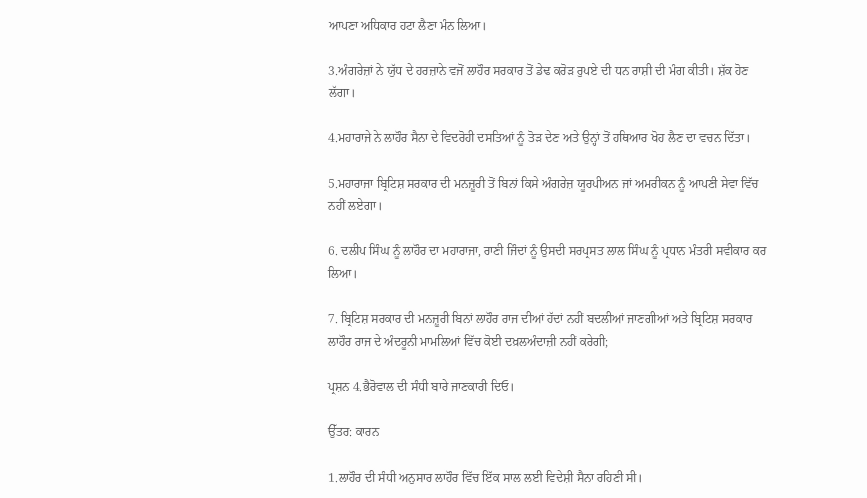ਆਪਣਾ ਅਧਿਕਾਰ ਹਟਾ ਲੈਣਾ ਮੰਨ ਲਿਆ।

3.ਅੰਗਰੇਜ਼ਾਂ ਨੇ ਯੁੱਧ ਦੇ ਹਰਜ਼ਾਨੇ ਵਜੋਂ ਲਾਹੌਰ ਸਰਕਾਰ ਤੋਂ ਡੇਢ ਕਰੋੜ ਰੁਪਏ ਦੀ ਧਨ ਰਾਸ਼ੀ ਦੀ ਮੰਗ ਕੀਤੀ। ਸ਼ੱਕ ਹੋਣ ਲੱਗਾ।

4.ਮਹਾਰਾਜੇ ਨੇ ਲਾਹੌਰ ਸੈਨਾ ਦੇ ਵਿਦਰੋਹੀ ਦਸਤਿਆਂ ਨੂੰ ਤੋੜ ਦੇਣ ਅਤੇ ਉਨ੍ਹਾਂ ਤੋਂ ਹਥਿਆਰ ਖੋਹ ਲੈਣ ਦਾ ਵਚਨ ਦਿੱਤਾ।

5.ਮਹਾਰਾਜਾ ਬ੍ਰਿਟਿਸ਼ ਸਰਕਾਰ ਦੀ ਮਨਜ਼ੂਰੀ ਤੋਂ ਬਿਨਾਂ ਕਿਸੇ ਅੰਗਰੇਜ਼ ਯੂਰਪੀਅਨ ਜਾਂ ਅਮਰੀਕਨ ਨੂੰ ਆਪਣੀ ਸੇਵਾ ਵਿੱਚ ਨਹੀਂ ਲਏਗਾ।

6. ਦਲੀਪ ਸਿੰਘ ਨੂੰ ਲਾਹੌਰ ਦਾ ਮਹਾਰਾਜਾ, ਰਾਣੀ ਜਿੰਦਾਂ ਨੂੰ ਉਸਦੀ ਸਰਪ੍ਰਸਤ ਲਾਲ ਸਿੰਘ ਨੂੰ ਪ੍ਰਧਾਨ ਮੰਤਰੀ ਸਵੀਕਾਰ ਕਰ ਲਿਆ।

7. ਬ੍ਰਿਟਿਸ਼ ਸਰਕਾਰ ਦੀ ਮਨਜ਼ੂਰੀ ਬਿਨਾਂ ਲਾਹੌਰ ਰਾਜ ਦੀਆਂ ਹੱਦਾਂ ਨਹੀਂ ਬਦਲੀਆਂ ਜਾਣਗੀਆਂ ਅਤੇ ਬ੍ਰਿਟਿਸ਼ ਸਰਕਾਰ ਲਾਹੌਰ ਰਾਜ ਦੇ ਅੰਦਰੂਨੀ ਮਾਮਲਿਆਂ ਵਿੱਚ ਕੋਈ ਦਖ਼ਲਅੰਦਾਜ਼ੀ ਨਹੀਂ ਕਰੇਗੀ;

ਪ੍ਰਸ਼ਨ 4.ਭੈਰੋਵਾਲ ਦੀ ਸੰਧੀ ਬਾਰੇ ਜਾਣਕਾਰੀ ਦਿਓ।

ਉੱਤਰ: ਕਾਰਨ

1.ਲਾਹੌਰ ਦੀ ਸੰਧੀ ਅਨੁਸਾਰ ਲਾਹੌਰ ਵਿੱਚ ਇੱਕ ਸਾਲ ਲਈ ਵਿਦੇਸ਼ੀ ਸੈਨਾ ਰਹਿਣੀ ਸੀ।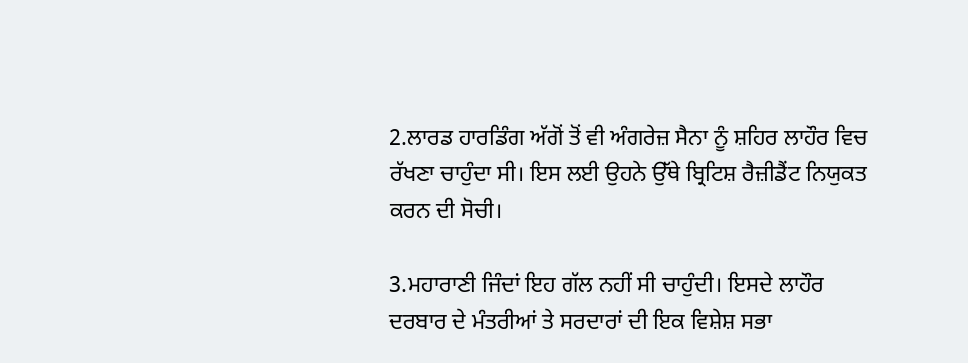2.ਲਾਰਡ ਹਾਰਡਿੰਗ ਅੱਗੋਂ ਤੋਂ ਵੀ ਅੰਗਰੇਜ਼ ਸੈਨਾ ਨੂੰ ਸ਼ਹਿਰ ਲਾਹੌਰ ਵਿਚ ਰੱਖਣਾ ਚਾਹੁੰਦਾ ਸੀ। ਇਸ ਲਈ ਉਹਨੇ ਉੱਥੇ ਬ੍ਰਿਟਿਸ਼ ਰੈਜ਼ੀਡੈਂਟ ਨਿਯੁਕਤ ਕਰਨ ਦੀ ਸੋਚੀ।

3.ਮਹਾਰਾਣੀ ਜਿੰਦਾਂ ਇਹ ਗੱਲ ਨਹੀਂ ਸੀ ਚਾਹੁੰਦੀ। ਇਸਦੇ ਲਾਹੌਰ ਦਰਬਾਰ ਦੇ ਮੰਤਰੀਆਂ ਤੇ ਸਰਦਾਰਾਂ ਦੀ ਇਕ ਵਿਸ਼ੇਸ਼ ਸਭਾ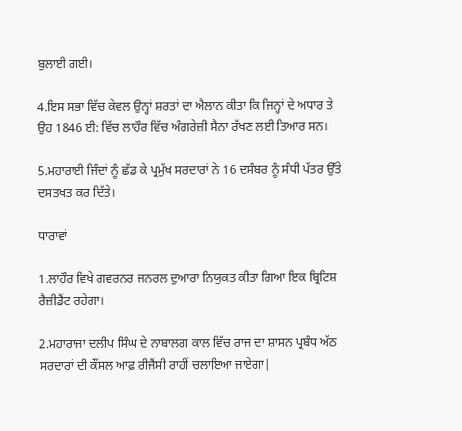ਬੁਲਾਈ ਗਈ।

4.ਇਸ ਸਭਾ ਵਿੱਚ ਕੇਵਲ ਉਨ੍ਹਾਂ ਸ਼ਰਤਾਂ ਦਾ ਐਲਾਨ ਕੀਤਾ ਕਿ ਜਿਨ੍ਹਾਂ ਦੇ ਅਧਾਰ ਤੇ ਉਹ 1846 ਈ: ਵਿੱਚ ਲਾਹੌਰ ਵਿੱਚ ਅੰਗਰੇਜ਼ੀ ਸੈਨਾ ਰੱਖਣ ਲਈ ਤਿਆਰ ਸਨ।

5.ਮਹਾਰਾਈ ਜਿੰਦਾਂ ਨੂੰ ਛੱਡ ਕੇ ਪ੍ਰਮੁੱਖ ਸਰਦਾਰਾਂ ਨੇ 16 ਦਸੰਬਰ ਨੂੰ ਸੰਧੀ ਪੱਤਰ ਉੱਤੇ ਦਸਤਖਤ ਕਰ ਦਿੱਤੇ।

ਧਾਰਾਵਾਂ

1.ਲਾਹੌਰ ਵਿਖੇ ਗਵਰਨਰ ਜਨਰਲ ਦੁਆਰਾ ਨਿਯੁਕਤ ਕੀਤਾ ਗਿਆ ਇਕ ਬ੍ਰਿਟਿਸ਼ ਰੈਜ਼ੀਡੈਂਟ ਰਹੇਗਾ।

2.ਮਹਾਰਾਜਾ ਦਲੀਪ ਸਿੰਘ ਦੇ ਨਾਬਾਲਗ ਕਾਲ ਵਿੱਚ ਰਾਜ ਦਾ ਸ਼ਾਸਨ ਪ੍ਰਬੰਧ ਅੱਠ ਸਰਦਾਰਾਂ ਦੀ ਕੌਂਸਲ ਆਫ਼ ਰੀਜੈਂਸੀ ਰਾਹੀਂ ਚਲਾਇਆ ਜਾਏਗਾ|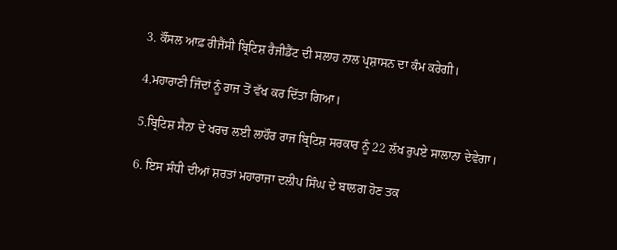3. ਕੌਂਸਲ ਆਫ਼ ਰੀਜੈਂਸੀ ਬ੍ਰਿਟਿਸ਼ ਰੈਜੀਡੈਂਟ ਦੀ ਸਲਾਹ ਨਾਲ ਪ੍ਰਸ਼ਾਸਨ ਦਾ ਕੰਮ ਕਰੇਗੀ।

4.ਮਹਾਰਾਣੀ ਜਿੰਦਾਂ ਨੂੰ ਰਾਜ ਤੋਂ ਵੱਖ ਕਰ ਦਿੱਤਾ ਗਿਆ।

5.ਬ੍ਰਿਟਿਸ਼ ਸੈਨਾ ਦੇ ਖਰਚ ਲਈ ਲਾਹੌਰ ਰਾਜ ਬ੍ਰਿਟਿਸ਼ ਸਰਕਾਰ ਨੂੰ 22 ਲੱਖ ਰੁਪਏ ਸਾਲਾਨਾ ਦੇਵੇਗਾ।

6. ਇਸ ਸੰਧੀ ਦੀਆਂ ਸ਼ਰਤਾਂ ਮਹਾਰਾਜਾ ਦਲੀਪ ਸਿੰਘ ਦੇ ਬਾਲਗ ਹੋਣ ਤਕ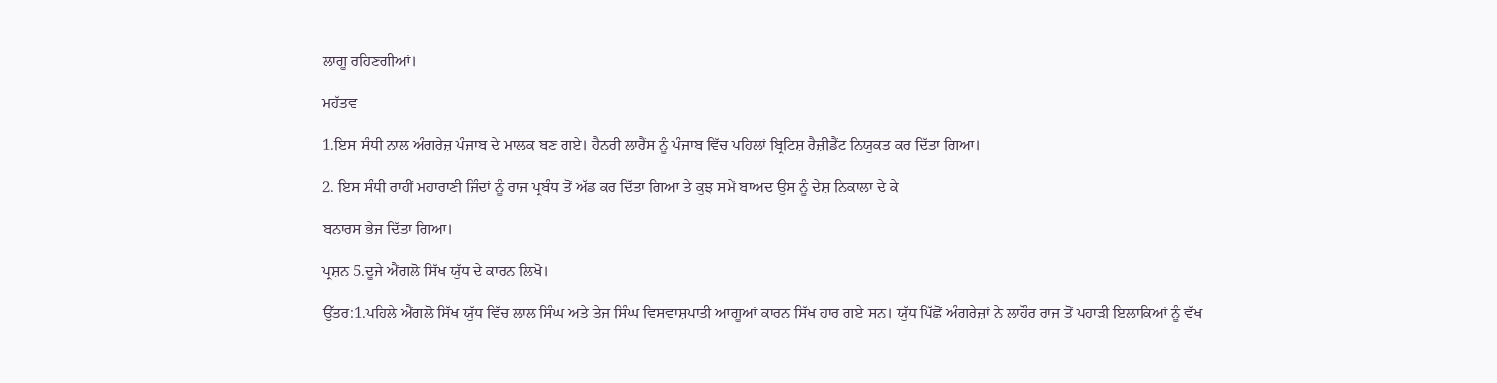ਲਾਗੂ ਰਹਿਣਗੀਆਂ।

ਮਹੱਤਵ

1.ਇਸ ਸੰਧੀ ਨਾਲ ਅੰਗਰੇਜ਼ ਪੰਜਾਬ ਦੇ ਮਾਲਕ ਬਣ ਗਏ। ਹੈਨਰੀ ਲਾਰੈਂਸ ਨੂੰ ਪੰਜਾਬ ਵਿੱਚ ਪਹਿਲਾਂ ਬ੍ਰਿਟਿਸ਼ ਰੈਜ਼ੀਡੈਂਟ ਨਿਯੁਕਤ ਕਰ ਦਿੱਤਾ ਗਿਆ।

2. ਇਸ ਸੰਧੀ ਰਾਹੀਂ ਮਹਾਰਾਣੀ ਜਿੰਦਾਂ ਨੂੰ ਰਾਜ ਪ੍ਰਬੰਧ ਤੋਂ ਅੱਡ ਕਰ ਦਿੱਤਾ ਗਿਆ ਤੇ ਕੁਝ ਸਮੇਂ ਬਾਅਦ ਉਸ ਨੂੰ ਦੇਸ਼ ਨਿਕਾਲਾ ਦੇ ਕੇ

ਬਨਾਰਸ ਭੇਜ ਦਿੱਤਾ ਗਿਆ।

ਪ੍ਰਸ਼ਨ 5.ਦੂਜੇ ਐਂਗਲੋ ਸਿੱਖ ਯੁੱਧ ਦੇ ਕਾਰਨ ਲਿਖੋ।

ਉੱਤਰ:1.ਪਹਿਲੇ ਐਂਗਲੋ ਸਿੱਖ ਯੁੱਧ ਵਿੱਚ ਲਾਲ ਸਿੰਘ ਅਤੇ ਤੇਜ ਸਿੰਘ ਵਿਸਵਾਸ਼ਪਾਤੀ ਆਗੂਆਂ ਕਾਰਨ ਸਿੱਖ ਹਾਰ ਗਏ ਸਨ। ਯੁੱਧ ਪਿੱਛੋਂ ਅੰਗਰੇਜ਼ਾਂ ਨੇ ਲਾਹੌਰ ਰਾਜ ਤੋਂ ਪਹਾੜੀ ਇਲਾਕਿਆਂ ਨੂੰ ਵੱਖ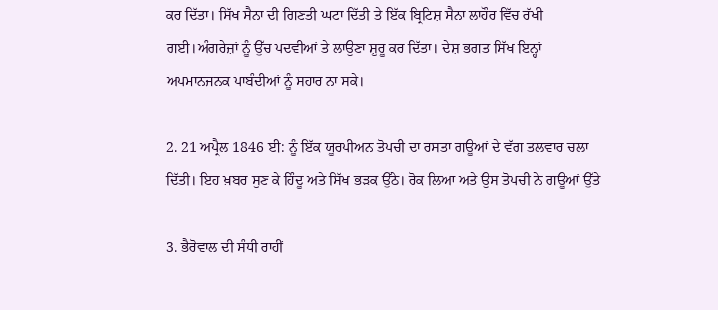ਕਰ ਦਿੱਤਾ। ਸਿੱਖ ਸੈਨਾ ਦੀ ਗਿਣਤੀ ਘਟਾ ਦਿੱਤੀ ਤੇ ਇੱਕ ਬ੍ਰਿਟਿਸ਼ ਸੈਨਾ ਲਾਹੌਰ ਵਿੱਚ ਰੱਖੀ ਗਈ।ਅੰਗਰੇਜ਼ਾਂ ਨੂੰ ਉੱਚ ਪਦਵੀਆਂ ਤੇ ਲਾਉਣਾ ਸ਼ੁਰੂ ਕਰ ਦਿੱਤਾ। ਦੇਸ਼ ਭਗਤ ਸਿੱਖ ਇਨ੍ਹਾਂ ਅਪਮਾਨਜਨਕ ਪਾਬੰਦੀਆਂ ਨੂੰ ਸਹਾਰ ਨਾ ਸਕੇ।

2. 21 ਅਪ੍ਰੈਲ 1846 ਈ: ਨੂੰ ਇੱਕ ਯੂਰਪੀਅਨ ਤੋਪਚੀ ਦਾ ਰਸਤਾ ਗਊਆਂ ਦੇ ਵੱਗ ਤਲਵਾਰ ਚਲਾ ਦਿੱਤੀ। ਇਹ ਖ਼ਬਰ ਸੁਣ ਕੇ ਹਿੰਦੂ ਅਤੇ ਸਿੱਖ ਭੜਕ ਉੱਠੇ। ਰੋਕ ਲਿਆ ਅਤੇ ਉਸ ਤੋਪਚੀ ਨੇ ਗਊਆਂ ਉੱਤੇ

3. ਭੈਰੋਵਾਲ ਦੀ ਸੰਧੀ ਰਾਹੀਂ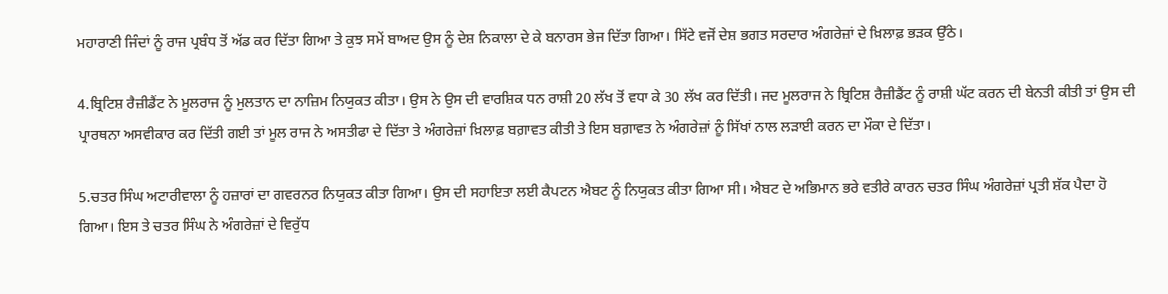ਮਹਾਰਾਣੀ ਜਿੰਦਾਂ ਨੂੰ ਰਾਜ ਪ੍ਰਬੰਧ ਤੋਂ ਅੱਡ ਕਰ ਦਿੱਤਾ ਗਿਆ ਤੇ ਕੁਝ ਸਮੇਂ ਬਾਅਦ ਉਸ ਨੂੰ ਦੇਸ਼ ਨਿਕਾਲਾ ਦੇ ਕੇ ਬਨਾਰਸ ਭੇਜ ਦਿੱਤਾ ਗਿਆ। ਸਿੱਟੇ ਵਜੋਂ ਦੇਸ਼ ਭਗਤ ਸਰਦਾਰ ਅੰਗਰੇਜ਼ਾਂ ਦੇ ਖ਼ਿਲਾਫ਼ ਭੜਕ ਉੱਠੇ।

4.ਬ੍ਰਿਟਿਸ਼ ਰੈਜ਼ੀਡੈਂਟ ਨੇ ਮੂਲਰਾਜ ਨੂੰ ਮੁਲਤਾਨ ਦਾ ਨਾਜ਼ਿਮ ਨਿਯੁਕਤ ਕੀਤਾ। ਉਸ ਨੇ ਉਸ ਦੀ ਵਾਰਸ਼ਿਕ ਧਨ ਰਾਸ਼ੀ 20 ਲੱਖ ਤੋਂ ਵਧਾ ਕੇ 30 ਲੱਖ ਕਰ ਦਿੱਤੀ। ਜਦ ਮੂਲਰਾਜ ਨੇ ਬ੍ਰਿਟਿਸ਼ ਰੈਜ਼ੀਡੈਂਟ ਨੂੰ ਰਾਸ਼ੀ ਘੱਟ ਕਰਨ ਦੀ ਬੇਨਤੀ ਕੀਤੀ ਤਾਂ ਉਸ ਦੀ ਪ੍ਰਾਰਥਨਾ ਅਸਵੀਕਾਰ ਕਰ ਦਿੱਤੀ ਗਈ ਤਾਂ ਮੂਲ ਰਾਜ ਨੇ ਅਸਤੀਫਾ ਦੇ ਦਿੱਤਾ ਤੇ ਅੰਗਰੇਜ਼ਾਂ ਖ਼ਿਲਾਫ਼ ਬਗ਼ਾਵਤ ਕੀਤੀ ਤੇ ਇਸ ਬਗ਼ਾਵਤ ਨੇ ਅੰਗਰੇਜ਼ਾਂ ਨੂੰ ਸਿੱਖਾਂ ਨਾਲ ਲੜਾਈ ਕਰਨ ਦਾ ਮੌਕਾ ਦੇ ਦਿੱਤਾ।

5.ਚਤਰ ਸਿੰਘ ਅਟਾਰੀਵਾਲਾ ਨੂੰ ਹਜ਼ਾਰਾਂ ਦਾ ਗਵਰਨਰ ਨਿਯੁਕਤ ਕੀਤਾ ਗਿਆ। ਉਸ ਦੀ ਸਹਾਇਤਾ ਲਈ ਕੈਪਟਨ ਐਬਟ ਨੂੰ ਨਿਯੁਕਤ ਕੀਤਾ ਗਿਆ ਸੀ। ਐਬਟ ਦੇ ਅਭਿਮਾਨ ਭਰੇ ਵਤੀਰੇ ਕਾਰਨ ਚਤਰ ਸਿੰਘ ਅੰਗਰੇਜ਼ਾਂ ਪ੍ਰਤੀ ਸ਼ੱਕ ਪੈਦਾ ਹੋ ਗਿਆ। ਇਸ ਤੇ ਚਤਰ ਸਿੰਘ ਨੇ ਅੰਗਰੇਜ਼ਾਂ ਦੇ ਵਿਰੁੱਧ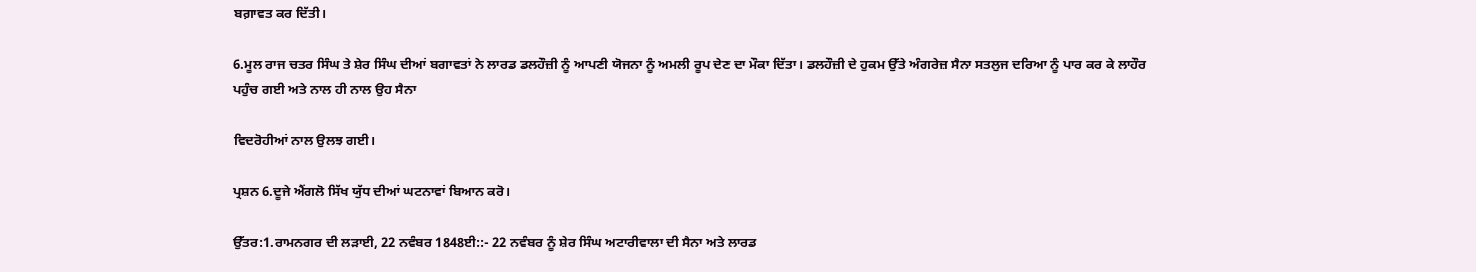ਬਗ਼ਾਵਤ ਕਰ ਦਿੱਤੀ।

6.ਮੂਲ ਰਾਜ ਚਤਰ ਸਿੰਘ ਤੇ ਸ਼ੇਰ ਸਿੰਘ ਦੀਆਂ ਬਗਾਵਤਾਂ ਨੇ ਲਾਰਡ ਡਲਹੌਜ਼ੀ ਨੂੰ ਆਪਣੀ ਯੋਜਨਾ ਨੂੰ ਅਮਲੀ ਰੂਪ ਦੇਣ ਦਾ ਮੌਕਾ ਦਿੱਤਾ। ਡਲਹੌਜ਼ੀ ਦੇ ਹੁਕਮ ਉੱਤੇ ਅੰਗਰੇਜ਼ ਸੈਨਾ ਸਤਲੁਜ ਦਰਿਆ ਨੂੰ ਪਾਰ ਕਰ ਕੇ ਲਾਹੌਰ ਪਹੁੰਚ ਗਈ ਅਤੇ ਨਾਲ ਹੀ ਨਾਲ ਉਹ ਸੈਨਾ

ਵਿਦਰੋਹੀਆਂ ਨਾਲ ਉਲਝ ਗਈ।

ਪ੍ਰਸ਼ਨ 6.ਦੂਜੇ ਐਂਗਲੋ ਸਿੱਖ ਯੁੱਧ ਦੀਆਂ ਘਟਨਾਵਾਂ ਬਿਆਨ ਕਰੋ।

ਉੱਤਰ:1.ਰਾਮਨਗਰ ਦੀ ਲੜਾਈ, 22 ਨਵੰਬਰ 1848ਈ::- 22 ਨਵੰਬਰ ਨੂੰ ਸ਼ੇਰ ਸਿੰਘ ਅਟਾਰੀਵਾਲਾ ਦੀ ਸੈਨਾ ਅਤੇ ਲਾਰਡ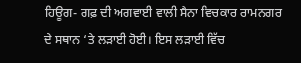ਹਿਊਗ- ਗਫ਼ ਦੀ ਅਗਵਾਈ ਵਾਲੀ ਸੈਨਾ ਵਿਚਕਾਰ ਰਾਮਨਗਰ ਦੇ ਸਥਾਨ ‘ਤੇ ਲੜਾਈ ਹੋਈ। ਇਸ ਲੜਾਈ ਵਿੱਚ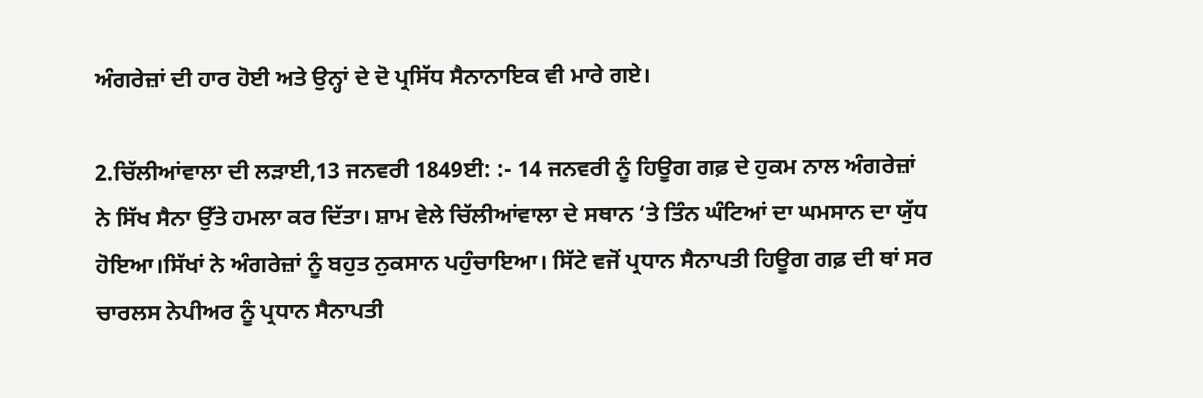ਅੰਗਰੇਜ਼ਾਂ ਦੀ ਹਾਰ ਹੋਈ ਅਤੇ ਉਨ੍ਹਾਂ ਦੇ ਦੋ ਪ੍ਰਸਿੱਧ ਸੈਨਾਨਾਇਕ ਵੀ ਮਾਰੇ ਗਏ।

2.ਚਿੱਲੀਆਂਵਾਲਾ ਦੀ ਲੜਾਈ,13 ਜਨਵਰੀ 1849ਈ: :- 14 ਜਨਵਰੀ ਨੂੰ ਹਿਊਗ ਗਫ਼ ਦੇ ਹੁਕਮ ਨਾਲ ਅੰਗਰੇਜ਼ਾਂ ਨੇ ਸਿੱਖ ਸੈਨਾ ਉੱਤੇ ਹਮਲਾ ਕਰ ਦਿੱਤਾ। ਸ਼ਾਮ ਵੇਲੇ ਚਿੱਲੀਆਂਵਾਲਾ ਦੇ ਸਥਾਨ ‘ਤੇ ਤਿੰਨ ਘੰਟਿਆਂ ਦਾ ਘਮਸਾਨ ਦਾ ਯੁੱਧ ਹੋਇਆ।ਸਿੱਖਾਂ ਨੇ ਅੰਗਰੇਜ਼ਾਂ ਨੂੰ ਬਹੁਤ ਨੁਕਸਾਨ ਪਹੁੰਚਾਇਆ। ਸਿੱਟੇ ਵਜੋਂ ਪ੍ਰਧਾਨ ਸੈਨਾਪਤੀ ਹਿਊਗ ਗਫ਼ ਦੀ ਥਾਂ ਸਰ ਚਾਰਲਸ ਨੇਪੀਅਰ ਨੂੰ ਪ੍ਰਧਾਨ ਸੈਨਾਪਤੀ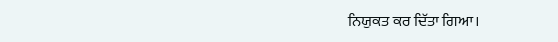ਨਿਯੁਕਤ ਕਰ ਦਿੱਤਾ ਗਿਆ।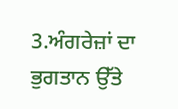3.ਅੰਗਰੇਜ਼ਾਂ ਦਾ ਭੁਗਤਾਨ ਉੱਤੇ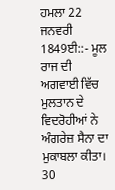ਹਮਲਾ 22 ਜਨਵਰੀ 1849ਈ::- ਮੂਲ ਰਾਜ ਦੀ ਅਗਵਾਈ ਵਿੱਚ ਮੁਲਤਾਨ ਦੇ ਵਿਦਰੋਹੀਆਂ ਨੇ ਅੰਗਰੇਜ਼ ਸੈਨਾ ਦਾ ਮੁਕਾਬਲਾ ਕੀਤਾ। 30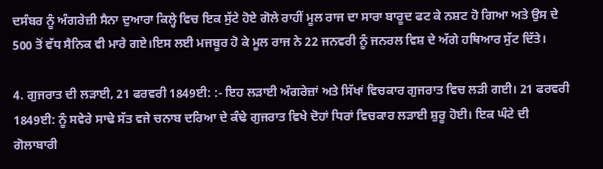ਦਸੰਬਰ ਨੂੰ ਅੰਗਰੇਜ਼ੀ ਸੈਨਾ ਦੁਆਰਾ ਕਿਲ੍ਹੇ ਵਿਚ ਇਕ ਸੁੱਟੇ ਹੋਏ ਗੋਲੇ ਰਾਹੀਂ ਮੂਲ ਰਾਜ ਦਾ ਸਾਰਾ ਬਾਰੂਦ ਫਟ ਕੇ ਨਸ਼ਟ ਹੋ ਗਿਆ ਅਤੇ ਉਸ ਦੇ 500 ਤੋਂ ਵੱਧ ਸੈਨਿਕ ਵੀ ਮਾਰੇ ਗਏ।ਇਸ ਲਈ ਮਜਬੂਰ ਹੋ ਕੇ ਮੂਲ ਰਾਜ ਨੇ 22 ਜਨਵਰੀ ਨੂੰ ਜਨਰਲ ਵਿਸ਼ ਦੇ ਅੱਗੇ ਹਥਿਆਰ ਸੁੱਟ ਦਿੱਤੇ।

4. ਗੁਜਰਾਤ ਦੀ ਲੜਾਈ, 21 ਫਰਵਰੀ 1849ਈ: :- ਇਹ ਲੜਾਈ ਅੰਗਰੇਜ਼ਾਂ ਅਤੇ ਸਿੱਖਾਂ ਵਿਚਕਾਰ ਗੁਜਰਾਤ ਵਿਚ ਲੜੀ ਗਈ। 21 ਫਰਵਰੀ 1849ਈ: ਨੂੰ ਸਵੇਰੇ ਸਾਢੇ ਸੱਤ ਵਜੇ ਚਨਾਬ ਦਰਿਆ ਦੇ ਕੰਢੇ ਗੁਜਰਾਤ ਵਿਖੇ ਦੋਹਾਂ ਧਿਰਾਂ ਵਿਚਕਾਰ ਲੜਾਈ ਸ਼ੁਰੂ ਹੋਈ। ਇਕ ਘੰਟੇ ਦੀ ਗੋਲਾਬਾਰੀ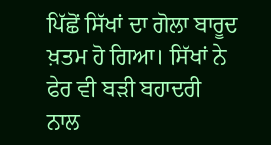ਪਿੱਛੋਂ ਸਿੱਖਾਂ ਦਾ ਗੋਲਾ ਬਾਰੂਦ ਖ਼ਤਮ ਹੋ ਗਿਆ। ਸਿੱਖਾਂ ਨੇ ਫੇਰ ਵੀ ਬੜੀ ਬਹਾਦਰੀ ਨਾਲ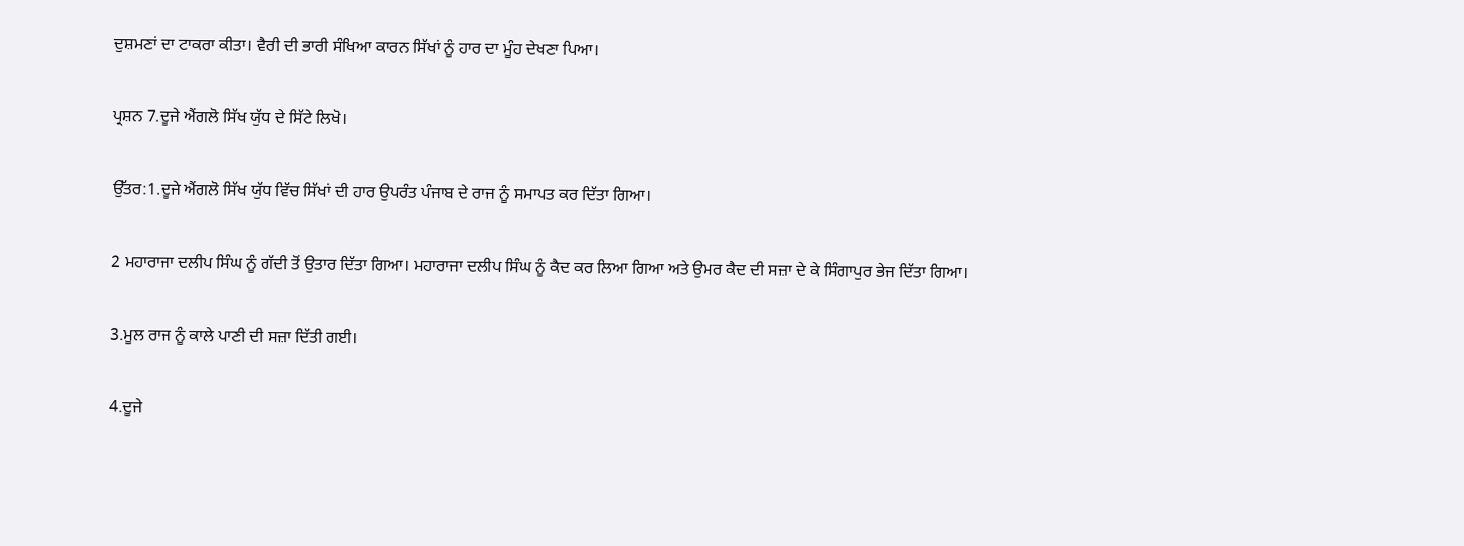ਦੁਸ਼ਮਣਾਂ ਦਾ ਟਾਕਰਾ ਕੀਤਾ। ਵੈਰੀ ਦੀ ਭਾਰੀ ਸੰਖਿਆ ਕਾਰਨ ਸਿੱਖਾਂ ਨੂੰ ਹਾਰ ਦਾ ਮੂੰਹ ਦੇਖਣਾ ਪਿਆ।

ਪ੍ਰਸ਼ਨ 7.ਦੂਜੇ ਐਂਗਲੋ ਸਿੱਖ ਯੁੱਧ ਦੇ ਸਿੱਟੇ ਲਿਖੋ।

ਉੱਤਰ:1.ਦੂਜੇ ਐਂਗਲੋ ਸਿੱਖ ਯੁੱਧ ਵਿੱਚ ਸਿੱਖਾਂ ਦੀ ਹਾਰ ਉਪਰੰਤ ਪੰਜਾਬ ਦੇ ਰਾਜ ਨੂੰ ਸਮਾਪਤ ਕਰ ਦਿੱਤਾ ਗਿਆ।

2 ਮਹਾਰਾਜਾ ਦਲੀਪ ਸਿੰਘ ਨੂੰ ਗੱਦੀ ਤੋਂ ਉਤਾਰ ਦਿੱਤਾ ਗਿਆ। ਮਹਾਰਾਜਾ ਦਲੀਪ ਸਿੰਘ ਨੂੰ ਕੈਦ ਕਰ ਲਿਆ ਗਿਆ ਅਤੇ ਉਮਰ ਕੈਦ ਦੀ ਸਜ਼ਾ ਦੇ ਕੇ ਸਿੰਗਾਪੁਰ ਭੇਜ ਦਿੱਤਾ ਗਿਆ।

3.ਮੂਲ ਰਾਜ ਨੂੰ ਕਾਲੇ ਪਾਣੀ ਦੀ ਸਜ਼ਾ ਦਿੱਤੀ ਗਈ।

4.ਦੂਜੇ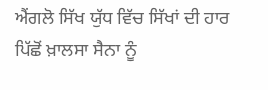ਐਂਗਲੋ ਸਿੱਖ ਯੁੱਧ ਵਿੱਚ ਸਿੱਖਾਂ ਦੀ ਹਾਰ ਪਿੱਛੋਂ ਖ਼ਾਲਸਾ ਸੈਨਾ ਨੂੰ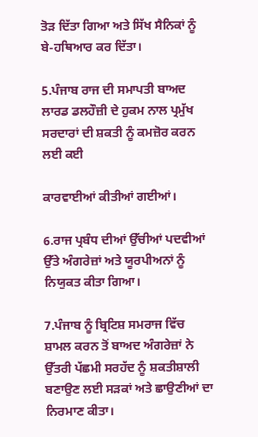ਤੋੜ ਦਿੱਤਾ ਗਿਆ ਅਤੇ ਸਿੱਖ ਸੈਨਿਕਾਂ ਨੂੰ ਬੇ-ਹਥਿਆਰ ਕਰ ਦਿੱਤਾ।

5.ਪੰਜਾਬ ਰਾਜ ਦੀ ਸਮਾਪਤੀ ਬਾਅਦ ਲਾਰਡ ਡਲਹੌਜ਼ੀ ਦੇ ਹੁਕਮ ਨਾਲ ਪ੍ਰਮੁੱਖ ਸਰਦਾਰਾਂ ਦੀ ਸ਼ਕਤੀ ਨੂੰ ਕਮਜ਼ੋਰ ਕਰਨ ਲਈ ਕਈ

ਕਾਰਵਾਈਆਂ ਕੀਤੀਆਂ ਗਈਆਂ।

6.ਰਾਜ ਪ੍ਰਬੰਧ ਦੀਆਂ ਉੱਚੀਆਂ ਪਦਵੀਆਂ ਉੱਤੇ ਅੰਗਰੇਜ਼ਾਂ ਅਤੇ ਯੂਰਪੀਅਨਾਂ ਨੂੰ ਨਿਯੁਕਤ ਕੀਤਾ ਗਿਆ।

7.ਪੰਜਾਬ ਨੂੰ ਬ੍ਰਿਟਿਸ਼ ਸਮਰਾਜ ਵਿੱਚ ਸ਼ਾਮਲ ਕਰਨ ਤੋਂ ਬਾਅਦ ਅੰਗਰੇਜ਼ਾਂ ਨੇ ਉੱਤਰੀ ਪੱਛਮੀ ਸਰਹੱਦ ਨੂੰ ਸ਼ਕਤੀਸ਼ਾਲੀ ਬਣਾਉਣ ਲਈ ਸੜਕਾਂ ਅਤੇ ਛਾਉਣੀਆਂ ਦਾ ਨਿਰਮਾਣ ਕੀਤਾ।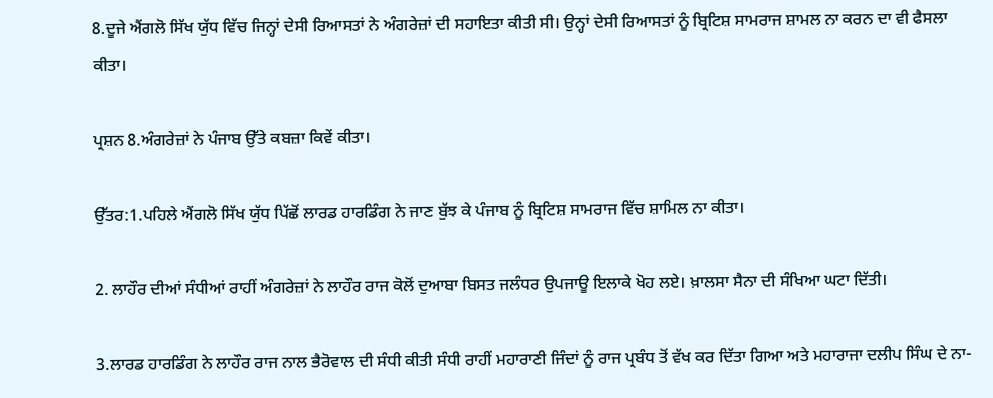8.ਦੂਜੇ ਐਂਗਲੋ ਸਿੱਖ ਯੁੱਧ ਵਿੱਚ ਜਿਨ੍ਹਾਂ ਦੇਸੀ ਰਿਆਸਤਾਂ ਨੇ ਅੰਗਰੇਜ਼ਾਂ ਦੀ ਸਹਾਇਤਾ ਕੀਤੀ ਸੀ। ਉਨ੍ਹਾਂ ਦੇਸੀ ਰਿਆਸਤਾਂ ਨੂੰ ਬ੍ਰਿਟਿਸ਼ ਸਾਮਰਾਜ ਸ਼ਾਮਲ ਨਾ ਕਰਨ ਦਾ ਵੀ ਫੈਸਲਾ ਕੀਤਾ।

ਪ੍ਰਸ਼ਨ 8.ਅੰਗਰੇਜ਼ਾਂ ਨੇ ਪੰਜਾਬ ਉੱਤੇ ਕਬਜ਼ਾ ਕਿਵੇਂ ਕੀਤਾ।

ਉੱਤਰ:1.ਪਹਿਲੇ ਐਂਗਲੋ ਸਿੱਖ ਯੁੱਧ ਪਿੱਛੋਂ ਲਾਰਡ ਹਾਰਡਿੰਗ ਨੇ ਜਾਣ ਬੁੱਝ ਕੇ ਪੰਜਾਬ ਨੂੰ ਬ੍ਰਿਟਿਸ਼ ਸਾਮਰਾਜ ਵਿੱਚ ਸ਼ਾਮਿਲ ਨਾ ਕੀਤਾ।

2. ਲਾਹੌਰ ਦੀਆਂ ਸੰਧੀਆਂ ਰਾਹੀਂ ਅੰਗਰੇਜ਼ਾਂ ਨੇ ਲਾਹੌਰ ਰਾਜ ਕੋਲੋਂ ਦੁਆਬਾ ਬਿਸਤ ਜਲੰਧਰ ਉਪਜਾਊ ਇਲਾਕੇ ਖੋਹ ਲਏ। ਖ਼ਾਲਸਾ ਸੈਨਾ ਦੀ ਸੰਖਿਆ ਘਟਾ ਦਿੱਤੀ।

3.ਲਾਰਡ ਹਾਰਡਿੰਗ ਨੇ ਲਾਹੌਰ ਰਾਜ ਨਾਲ ਭੈਰੋਵਾਲ ਦੀ ਸੰਧੀ ਕੀਤੀ ਸੰਧੀ ਰਾਹੀਂ ਮਹਾਰਾਣੀ ਜਿੰਦਾਂ ਨੂੰ ਰਾਜ ਪ੍ਰਬੰਧ ਤੋਂ ਵੱਖ ਕਰ ਦਿੱਤਾ ਗਿਆ ਅਤੇ ਮਹਾਰਾਜਾ ਦਲੀਪ ਸਿੰਘ ਦੇ ਨਾ-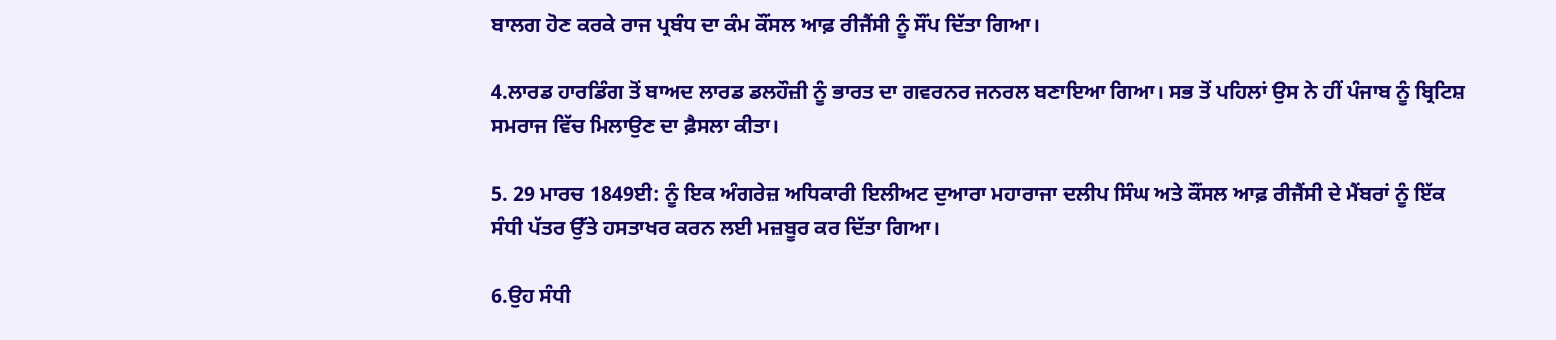ਬਾਲਗ ਹੋਣ ਕਰਕੇ ਰਾਜ ਪ੍ਰਬੰਧ ਦਾ ਕੰਮ ਕੌਂਸਲ ਆਫ਼ ਰੀਜੈਂਸੀ ਨੂੰ ਸੌਂਪ ਦਿੱਤਾ ਗਿਆ।

4.ਲਾਰਡ ਹਾਰਡਿੰਗ ਤੋਂ ਬਾਅਦ ਲਾਰਡ ਡਲਹੌਜ਼ੀ ਨੂੰ ਭਾਰਤ ਦਾ ਗਵਰਨਰ ਜਨਰਲ ਬਣਾਇਆ ਗਿਆ। ਸਭ ਤੋਂ ਪਹਿਲਾਂ ਉਸ ਨੇ ਹੀਂ ਪੰਜਾਬ ਨੂੰ ਬ੍ਰਿਟਿਸ਼ ਸਮਰਾਜ ਵਿੱਚ ਮਿਲਾਉਣ ਦਾ ਫ਼ੈਸਲਾ ਕੀਤਾ।

5. 29 ਮਾਰਚ 1849ਈ: ਨੂੰ ਇਕ ਅੰਗਰੇਜ਼ ਅਧਿਕਾਰੀ ਇਲੀਅਟ ਦੁਆਰਾ ਮਹਾਰਾਜਾ ਦਲੀਪ ਸਿੰਘ ਅਤੇ ਕੌਂਸਲ ਆਫ਼ ਰੀਜੈਂਸੀ ਦੇ ਮੈਂਬਰਾਂ ਨੂੰ ਇੱਕ ਸੰਧੀ ਪੱਤਰ ਉੱਤੇ ਹਸਤਾਖਰ ਕਰਨ ਲਈ ਮਜ਼ਬੂਰ ਕਰ ਦਿੱਤਾ ਗਿਆ।

6.ਉਹ ਸੰਧੀ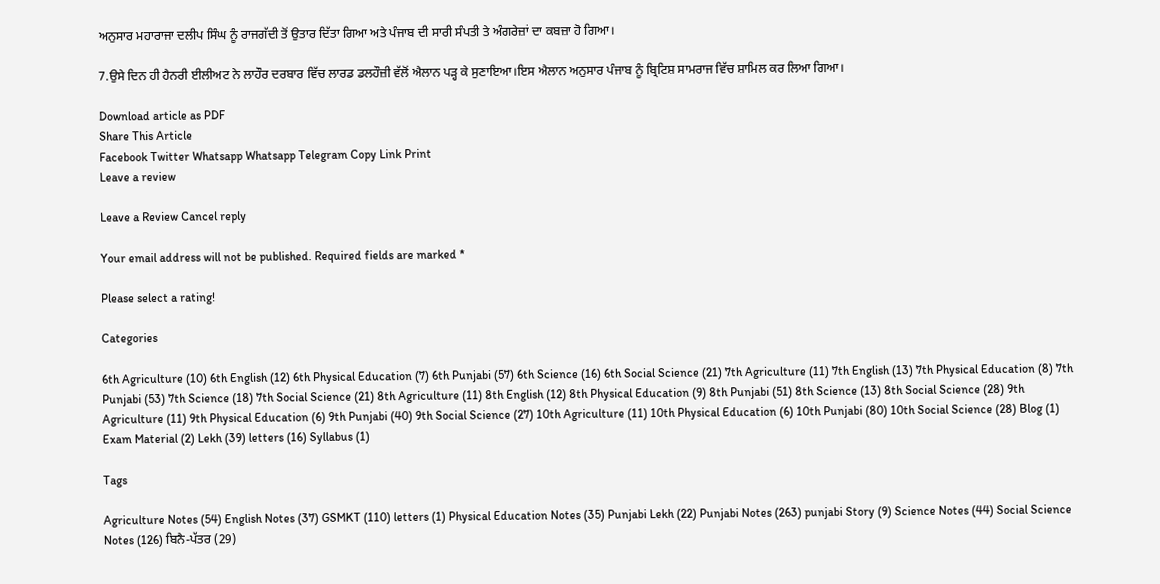ਅਨੁਸਾਰ ਮਹਾਰਾਜਾ ਦਲੀਪ ਸਿੰਘ ਨੂੰ ਰਾਜਗੱਦੀ ਤੋਂ ਉਤਾਰ ਦਿੱਤਾ ਗਿਆ ਅਤੇ ਪੰਜਾਬ ਦੀ ਸਾਰੀ ਸੰਪਤੀ ਤੇ ਅੰਗਰੇਜ਼ਾਂ ਦਾ ਕਬਜ਼ਾ ਹੋ ਗਿਆ।

7.ਉਸੇ ਦਿਨ ਹੀ ਹੈਨਰੀ ਈਲੀਅਟ ਨੇ ਲਾਹੌਰ ਦਰਬਾਰ ਵਿੱਚ ਲਾਰਡ ਡਲਹੌਜ਼ੀ ਵੱਲੋਂ ਐਲਾਨ ਪੜ੍ਹ ਕੇ ਸੁਣਾਇਆ।ਇਸ ਐਲਾਨ ਅਨੁਸਾਰ ਪੰਜਾਬ ਨੂੰ ਬ੍ਰਿਟਿਸ਼ ਸਾਮਰਾਜ ਵਿੱਚ ਸ਼ਾਮਿਲ ਕਰ ਲਿਆ ਗਿਆ।

Download article as PDF
Share This Article
Facebook Twitter Whatsapp Whatsapp Telegram Copy Link Print
Leave a review

Leave a Review Cancel reply

Your email address will not be published. Required fields are marked *

Please select a rating!

Categories

6th Agriculture (10) 6th English (12) 6th Physical Education (7) 6th Punjabi (57) 6th Science (16) 6th Social Science (21) 7th Agriculture (11) 7th English (13) 7th Physical Education (8) 7th Punjabi (53) 7th Science (18) 7th Social Science (21) 8th Agriculture (11) 8th English (12) 8th Physical Education (9) 8th Punjabi (51) 8th Science (13) 8th Social Science (28) 9th Agriculture (11) 9th Physical Education (6) 9th Punjabi (40) 9th Social Science (27) 10th Agriculture (11) 10th Physical Education (6) 10th Punjabi (80) 10th Social Science (28) Blog (1) Exam Material (2) Lekh (39) letters (16) Syllabus (1)

Tags

Agriculture Notes (54) English Notes (37) GSMKT (110) letters (1) Physical Education Notes (35) Punjabi Lekh (22) Punjabi Notes (263) punjabi Story (9) Science Notes (44) Social Science Notes (126) ਬਿਨੈ-ਪੱਤਰ (29)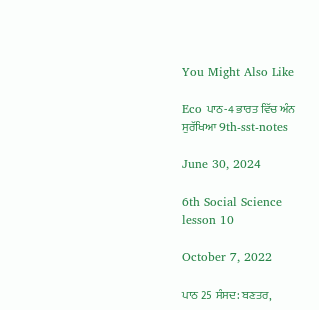You Might Also Like

Eco ਪਾਠ-4 ਭਾਰਤ ਵਿੱਚ ਅੰਨ ਸੁਰੱਖਿਆ 9th-sst-notes

June 30, 2024

6th Social Science lesson 10

October 7, 2022

ਪਾਠ 25 ਸੰਸਦ: ਬਣਤਰ,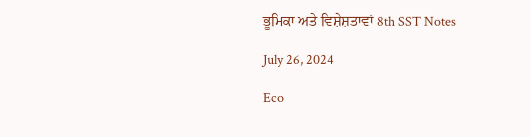ਭੂਮਿਕਾ ਅਤੇ ਵਿਸ਼ੇਸ਼ਤਾਵਾਂ 8th SST Notes

July 26, 2024

Eco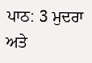ਪਾਠ: 3 ਮੁਦਰਾ ਅਤੇ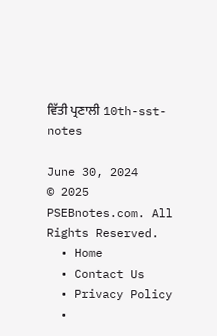ਵਿੱਤੀ ਪ੍ਰਣਾਲੀ 10th-sst-notes

June 30, 2024
© 2025 PSEBnotes.com. All Rights Reserved.
  • Home
  • Contact Us
  • Privacy Policy
  •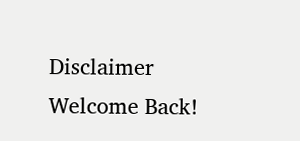Disclaimer
Welcome Back!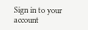Sign in to your account